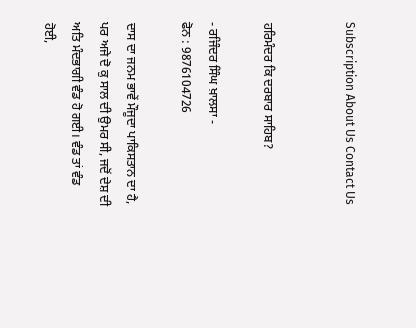Subscription About Us Contact Us


ਹਰਿਮੰਦਰ ਕਿ ਦਰਬਾਰ ਸਾਹਿਬ?

- ਰਜਿੰਦਰ ਸਿੰਘ ਖ਼ਾਲਸਾ -
ਫੋਨ : 9876104726

ਦਾਸ ਦਾ ਜਨਮ ਭਾਵੇਂ ਮੌਜੂਦਾ ਪਾਕਿਸਤਾਨ ਦਾ ਹੈ, ਪਰ ਅਜੇ ਦੋ ਕੁ ਸਾਲ ਦੀ ਉਮਰ ਸੀ, ਜਦੋਂ ਦੇਸ਼ ਦੀ ਅਤਿ ਮੰਦਭਾਗੀ ਵੰਡ ਹੋ ਗਈ। ਵੰਡ ਤਾਂ ਵੰਡ ਹੋਈ,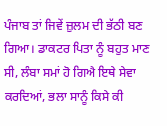ਪੰਜਾਬ ਤਾਂ ਜਿਵੇਂ ਜ਼ੁਲਮ ਦੀ ਭੱਠੀ ਬਣ ਗਿਆ। ਡਾਕਟਰ ਪਿਤਾ ਨੂੰ ਬਹੁਤ ਮਾਣ ਸੀ, ਲੰਬਾ ਸਮਾਂ ਹੋ ਗਿਐ ਇਥੇ ਸੇਵਾ ਕਰਦਿਆਂ, ਭਲਾ ਸਾਨੂੰ ਕਿਸੇ ਕੀ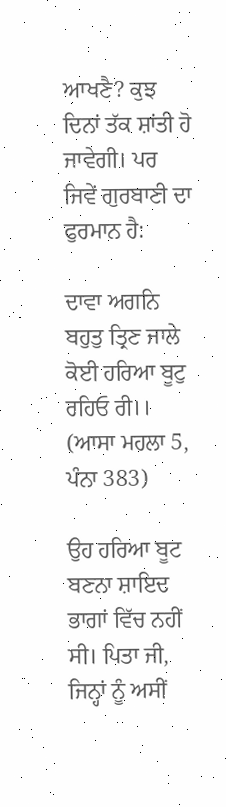ਆਖਣੈ? ਕੁਝ ਦਿਨਾਂ ਤੱਕ ਸ਼ਾਂਤੀ ਹੋ ਜਾਵੇਗੀ। ਪਰ ਜਿਵੇਂ ਗੁਰਬਾਣੀ ਦਾ ਫੁਰਮਾਨ ਹੈ:

ਦਾਵਾ ਅਗਨਿ ਬਹੁਤੁ ਤ੍ਰਿਣ ਜਾਲੇ
ਕੋਈ ਹਰਿਆ ਬੂਟੁ ਰਹਿਓ ਰੀ।।
(ਆਸਾ ਮਹਲਾ 5, ਪੰਨਾ 383)

ਉਹ ਹਰਿਆ ਬੂਟ ਬਣਨਾ ਸ਼ਾਇਦ ਭਾਗਾਂ ਵਿੱਚ ਨਹੀਂ ਸੀ। ਪਿਤਾ ਜੀ, ਜਿਨ੍ਹਾਂ ਨੂੰ ਅਸੀਂ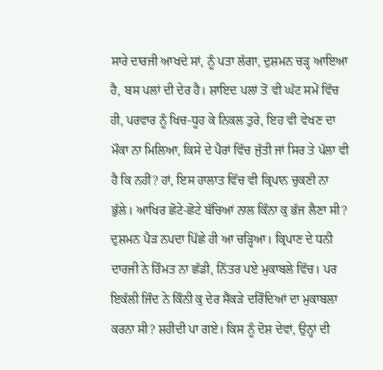ਸਾਰੇ ਦਾਰਜੀ ਆਖਦੇ ਸਾਂ, ਨੂੰ ਪਤਾ ਲੱਗਾ, ਦੁਸ਼ਮਨ ਚੜ੍ਹ ਆਇਆ ਹੈ, ਬਸ ਪਲਾਂ ਦੀ ਦੇਰ ਹੈ। ਸ਼ਾਇਦ ਪਲਾਂ ਤੋਂ ਵੀ ਘੱਟ ਸਮੇਂ ਵਿੱਚ ਹੀ, ਪਰਵਾਰ ਨੂੰ ਖਿਚ-ਧੂਹ ਕੇ ਨਿਕਲ ਤੁਰੇ, ਇਹ ਵੀ ਵੇਖਣ ਦਾ ਮੌਕਾ ਨਾ ਮਿਲਿਆ, ਕਿਸੇ ਦੇ ਪੈਰਾਂ ਵਿੱਚ ਜੁੱਤੀ ਜਾਂ ਸਿਰ ਤੇ ਪੱਲਾ ਵੀ ਹੈ ਕਿ ਨਹੀਂ? ਹਾਂ, ਇਸ ਹਾਲਾਤ ਵਿੱਚ ਵੀ ਕ੍ਰਿਪਾਨ ਚੁਕਣੀ ਨਾ ਭੁੱਲੇ। ਆਖਿਰ ਛੋਟੇ-ਛੋਟੇ ਬੱਚਿਆਂ ਨਾਲ ਕਿੰਨਾ ਕੁ ਭੱਜ ਲੈਣਾ ਸੀ? ਦੁਸ਼ਮਨ ਪੈੜ ਨਪਦਾ ਪਿੱਛੇ ਹੀ ਆ ਚੜ੍ਹਿਆ। ਕ੍ਰਿਪਾਣ ਦੇ ਧਨੀ ਦਾਰਜੀ ਨੇ ਹਿੰਮਤ ਨਾ ਛੱਡੀ, ਨਿੱਤਰ ਪਏ ਮੁਕਾਬਲੇ ਵਿੱਚ। ਪਰ ਇਕੱਲੀ ਜਿੰਦ ਨੇ ਕਿੰਨੀ ਕੁ ਦੇਰ ਸੈਂਕੜੇ ਦਰਿੰਦਿਆਂ ਦਾ ਮੁਕਾਬਲਾ ਕਰਨਾ ਸੀ? ਸ਼ਹੀਦੀ ਪਾ ਗਏ। ਕਿਸ ਨੂੰ ਦੋਸ਼ ਦੇਵਾਂ, ਉਨ੍ਹਾਂ ਦੀ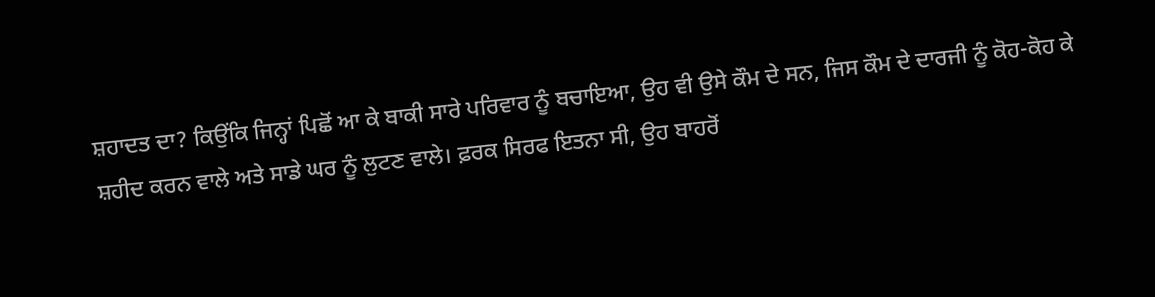ਸ਼ਹਾਦਤ ਦਾ? ਕਿਉਂਕਿ ਜਿਨ੍ਹਾਂ ਪਿਛੋਂ ਆ ਕੇ ਬਾਕੀ ਸਾਰੇ ਪਰਿਵਾਰ ਨੂੰ ਬਚਾਇਆ, ਉਹ ਵੀ ਉਸੇ ਕੌਮ ਦੇ ਸਨ, ਜਿਸ ਕੌਮ ਦੇ ਦਾਰਜੀ ਨੂੰ ਕੋਹ-ਕੋਹ ਕੇ ਸ਼ਹੀਦ ਕਰਨ ਵਾਲੇ ਅਤੇ ਸਾਡੇ ਘਰ ਨੂੰ ਲੁਟਣ ਵਾਲੇ। ਫ਼ਰਕ ਸਿਰਫ ਇਤਨਾ ਸੀ, ਉਹ ਬਾਹਰੋਂ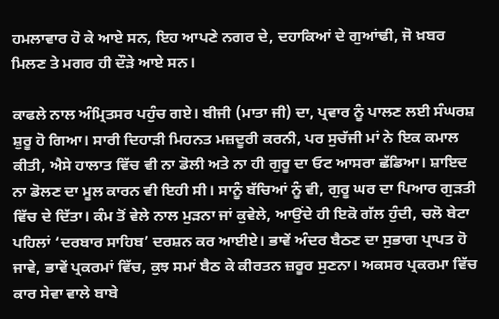ਹਮਲਾਵਾਰ ਹੋ ਕੇ ਆਏ ਸਨ, ਇਹ ਆਪਣੇ ਨਗਰ ਦੇ, ਦਹਾਕਿਆਂ ਦੇ ਗੁਆਂਢੀ, ਜੋ ਖ਼ਬਰ ਮਿਲਣ ਤੇ ਮਗਰ ਹੀ ਦੌੜੇ ਆਏ ਸਨ।

ਕਾਫਲੇ ਨਾਲ ਅੰਮ੍ਰਿਤਸਰ ਪਹੁੰਚ ਗਏ। ਬੀਜੀ (ਮਾਤਾ ਜੀ) ਦਾ, ਪ੍ਰਵਾਰ ਨੂੰ ਪਾਲਣ ਲਈ ਸੰਘਰਸ਼ ਸ਼ੁਰੂ ਹੋ ਗਿਆ। ਸਾਰੀ ਦਿਹਾੜੀ ਮਿਹਨਤ ਮਜ਼ਦੂਰੀ ਕਰਨੀ, ਪਰ ਸੁਚੱਜੀ ਮਾਂ ਨੇ ਇਕ ਕਮਾਲ ਕੀਤੀ, ਐਸੇ ਹਾਲਾਤ ਵਿੱਚ ਵੀ ਨਾ ਡੋਲੀ ਅਤੇ ਨਾ ਹੀ ਗੁਰੂ ਦਾ ਓਟ ਆਸਰਾ ਛੱਡਿਆ। ਸ਼ਾਇਦ ਨਾ ਡੋਲਣ ਦਾ ਮੂਲ ਕਾਰਨ ਵੀ ਇਹੀ ਸੀ। ਸਾਨੂੰ ਬੱਚਿਆਂ ਨੂੰ ਵੀ, ਗੁਰੂ ਘਰ ਦਾ ਪਿਆਰ ਗੁੜਤੀ ਵਿੱਚ ਦੇ ਦਿੱਤਾ। ਕੰਮ ਤੋਂ ਵੇਲੇ ਨਾਲ ਮੁੜਨਾ ਜਾਂ ਕੁਵੇਲੇ, ਆਉਂਦੇ ਹੀ ਇਕੋ ਗੱਲ ਹੁੰਦੀ, ਚਲੋ ਬੇਟਾ ਪਹਿਲਾਂ ‘ਦਰਬਾਰ ਸਾਹਿਬ’ ਦਰਸ਼ਨ ਕਰ ਆਈਏ। ਭਾਵੇਂ ਅੰਦਰ ਬੈਠਣ ਦਾ ਸੁਭਾਗ ਪ੍ਰਾਪਤ ਹੋ ਜਾਵੇ, ਭਾਵੇਂ ਪ੍ਰਕਰਮਾਂ ਵਿੱਚ, ਕੁਝ ਸਮਾਂ ਬੈਠ ਕੇ ਕੀਰਤਨ ਜ਼ਰੂਰ ਸੁਣਨਾ। ਅਕਸਰ ਪ੍ਰਕਰਮਾ ਵਿੱਚ ਕਾਰ ਸੇਵਾ ਵਾਲੇ ਬਾਬੇ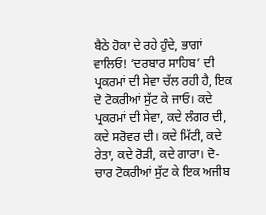ਬੈਠੇ ਹੋਕਾ ਦੇ ਰਹੇ ਹੁੰਦੇ, ਭਾਗਾਂ ਵਾਲਿਓ! ‘ਦਰਬਾਰ ਸਾਹਿਬ’ ਦੀ ਪ੍ਰਕਰਮਾਂ ਦੀ ਸੇਵਾ ਚੱਲ ਰਹੀ ਹੈ, ਇਕ ਦੋ ਟੋਕਰੀਆਂ ਸੁੱਟ ਕੇ ਜਾਓ। ਕਦੇ ਪ੍ਰਕਰਮਾਂ ਦੀ ਸੇਵਾ, ਕਦੇ ਲੰਗਰ ਦੀ, ਕਦੇ ਸਰੋਵਰ ਦੀ। ਕਦੇ ਮਿੱਟੀ, ਕਦੇ ਰੇਤਾ, ਕਦੇ ਰੋੜੀ, ਕਦੇ ਗਾਰਾ। ਦੋ-ਚਾਰ ਟੋਕਰੀਆਂ ਸੁੱਟ ਕੇ ਇਕ ਅਜੀਬ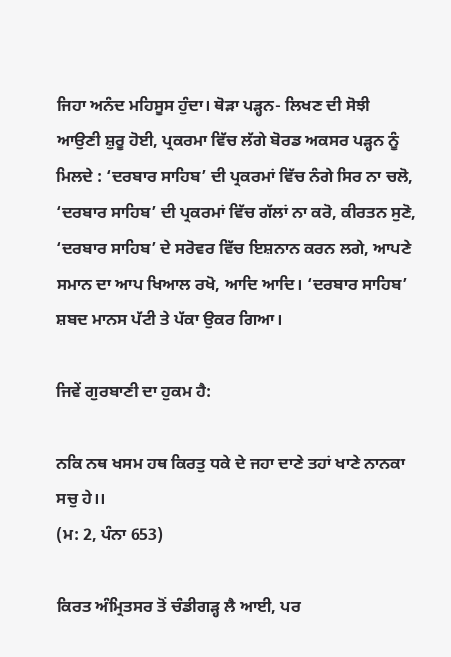ਜਿਹਾ ਅਨੰਦ ਮਹਿਸੂਸ ਹੁੰਦਾ। ਥੋੜਾ ਪੜ੍ਹਨ- ਲਿਖਣ ਦੀ ਸੋਝੀ ਆਉਣੀ ਸ਼ੁਰੂ ਹੋਈ, ਪ੍ਰਕਰਮਾ ਵਿੱਚ ਲੱਗੇ ਬੋਰਡ ਅਕਸਰ ਪੜ੍ਹਨ ਨੂੰ ਮਿਲਦੇ : ‘ਦਰਬਾਰ ਸਾਹਿਬ’ ਦੀ ਪ੍ਰਕਰਮਾਂ ਵਿੱਚ ਨੰਗੇ ਸਿਰ ਨਾ ਚਲੋ, ‘ਦਰਬਾਰ ਸਾਹਿਬ’ ਦੀ ਪ੍ਰਕਰਮਾਂ ਵਿੱਚ ਗੱਲਾਂ ਨਾ ਕਰੋ, ਕੀਰਤਨ ਸੁਣੋ, ‘ਦਰਬਾਰ ਸਾਹਿਬ’ ਦੇ ਸਰੋਵਰ ਵਿੱਚ ਇਸ਼ਨਾਨ ਕਰਨ ਲਗੇ, ਆਪਣੇ ਸਮਾਨ ਦਾ ਆਪ ਖਿਆਲ ਰਖੋ, ਆਦਿ ਆਦਿ। ‘ਦਰਬਾਰ ਸਾਹਿਬ’ ਸ਼ਬਦ ਮਾਨਸ ਪੱਟੀ ਤੇ ਪੱਕਾ ਉਕਰ ਗਿਆ।

ਜਿਵੇਂ ਗੁਰਬਾਣੀ ਦਾ ਹੁਕਮ ਹੈ:

ਨਕਿ ਨਥ ਖਸਮ ਹਥ ਕਿਰਤੁ ਧਕੇ ਦੇ ਜਹਾ ਦਾਣੇ ਤਹਾਂ ਖਾਣੇ ਨਾਨਕਾ ਸਚੁ ਹੇ।।
(ਮ: 2, ਪੰਨਾ 653)

ਕਿਰਤ ਅੰਮ੍ਰਿਤਸਰ ਤੋਂ ਚੰਡੀਗੜ੍ਹ ਲੈ ਆਈ, ਪਰ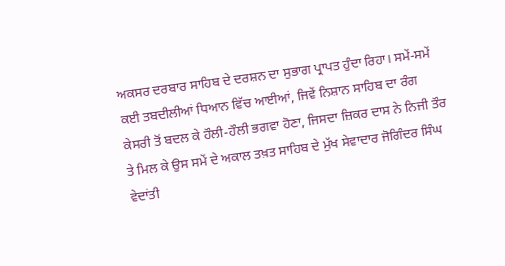ਅਕਸਰ ਦਰਬਾਰ ਸਾਹਿਬ ਦੇ ਦਰਸ਼ਨ ਦਾ ਸੁਭਾਗ ਪ੍ਰਾਪਤ ਹੁੰਦਾ ਰਿਹਾ। ਸਮੇਂ-ਸਮੇਂ ਕਈ ਤਬਦੀਲੀਆਂ ਧਿਆਨ ਵਿੱਚ ਆਈਆਂ, ਜਿਵੇਂ ਨਿਸ਼ਾਨ ਸਾਹਿਬ ਦਾ ਰੰਗ ਕੇਸਰੀ ਤੋਂ ਬਦਲ ਕੇ ਹੌਲੀ-ਹੌਲੀ ਭਗਵਾ ਹੋਣਾ, ਜਿਸਦਾ ਜ਼ਿਕਰ ਦਾਸ ਨੇ ਨਿਜੀ ਤੌਰ ਤੇ ਮਿਲ ਕੇ ਉਸ ਸਮੇਂ ਦੇ ਅਕਾਲ ਤਖ਼ਤ ਸਾਹਿਬ ਦੇ ਮੁੱਖ ਸੇਵਾਦਾਰ ਜੋਗਿੰਦਰ ਸਿੰਘ ਵੇਦਾਂਤੀ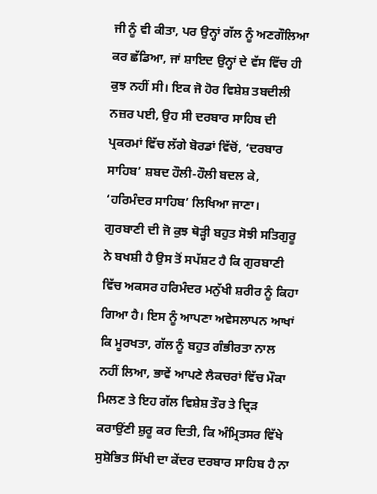ਜੀ ਨੂੰ ਵੀ ਕੀਤਾ, ਪਰ ਉਨ੍ਹਾਂ ਗੱਲ ਨੂੰ ਅਣਗੌਲਿਆ ਕਰ ਛੱਡਿਆ, ਜਾਂ ਸ਼ਾਇਦ ਉਨ੍ਹਾਂ ਦੇ ਵੱਸ ਵਿੱਚ ਹੀ ਕੁਝ ਨਹੀਂ ਸੀ। ਇਕ ਜੋ ਹੋਰ ਵਿਸ਼ੇਸ਼ ਤਬਦੀਲੀ ਨਜ਼ਰ ਪਈ, ਉਹ ਸੀ ਦਰਬਾਰ ਸਾਹਿਬ ਦੀ ਪ੍ਰਕਰਮਾਂ ਵਿੱਚ ਲੱਗੇ ਬੋਰਡਾਂ ਵਿੱਚੋਂ, ‘ਦਰਬਾਰ ਸਾਹਿਬ’ ਸ਼ਬਦ ਹੌਲੀ-ਹੌਲੀ ਬਦਲ ਕੇ, ‘ਹਰਿਮੰਦਰ ਸਾਹਿਬ’ ਲਿਖਿਆ ਜਾਣਾ। ਗੁਰਬਾਣੀ ਦੀ ਜੋ ਕੁਝ ਥੋੜ੍ਹੀ ਬਹੁਤ ਸੋਝੀ ਸਤਿਗੁਰੂ ਨੇ ਬਖਸ਼ੀ ਹੈ ਉਸ ਤੋਂ ਸਪੱਸ਼ਟ ਹੈ ਕਿ ਗੁਰਬਾਣੀ ਵਿੱਚ ਅਕਸਰ ਹਰਿਮੰਦਰ ਮਨੁੱਖੀ ਸ਼ਰੀਰ ਨੂੰ ਕਿਹਾ ਗਿਆ ਹੈ। ਇਸ ਨੂੰ ਆਪਣਾ ਅਵੇਸਲਾਪਨ ਆਖਾਂ ਕਿ ਮੂਰਖਤਾ, ਗੱਲ ਨੂੰ ਬਹੁਤ ਗੰਭੀਰਤਾ ਨਾਲ ਨਹੀਂ ਲਿਆ, ਭਾਵੇਂ ਆਪਣੇ ਲੈਕਚਰਾਂ ਵਿੱਚ ਮੌਕਾ ਮਿਲਣ ਤੇ ਇਹ ਗੱਲ ਵਿਸ਼ੇਸ਼ ਤੌਰ ਤੇ ਦ੍ਰਿੜ ਕਰਾਉਂਣੀ ਸ਼ੁਰੂ ਕਰ ਦਿਤੀ, ਕਿ ਅੰਮ੍ਰਿਤਸਰ ਵਿੱਖੇ ਸੁਸ਼ੋਭਿਤ ਸਿੱਖੀ ਦਾ ਕੇਂਦਰ ਦਰਬਾਰ ਸਾਹਿਬ ਹੈ ਨਾ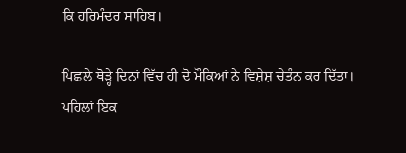ਕਿ ਹਰਿਮੰਦਰ ਸਾਹਿਬ।

ਪਿਛਲੇ ਥੋੜ੍ਹੇ ਦਿਨਾਂ ਵਿੱਚ ਹੀ ਦੋ ਮੌਕਿਆਂ ਨੇ ਵਿਸ਼ੇਸ਼ ਚੇਤੰਨ ਕਰ ਦਿੱਤਾ। ਪਹਿਲਾਂ ਇਕ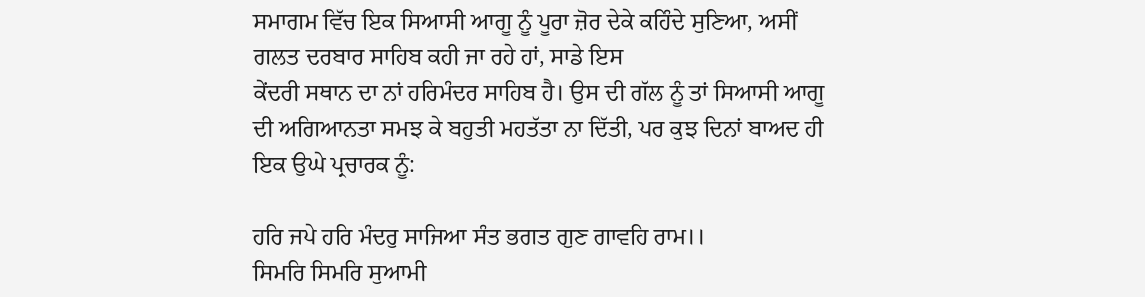ਸਮਾਗਮ ਵਿੱਚ ਇਕ ਸਿਆਸੀ ਆਗੂ ਨੂੰ ਪੂਰਾ ਜ਼ੋਰ ਦੇਕੇ ਕਹਿੰਦੇ ਸੁਣਿਆ, ਅਸੀਂ ਗਲਤ ਦਰਬਾਰ ਸਾਹਿਬ ਕਹੀ ਜਾ ਰਹੇ ਹਾਂ, ਸਾਡੇ ਇਸ
ਕੇਂਦਰੀ ਸਥਾਨ ਦਾ ਨਾਂ ਹਰਿਮੰਦਰ ਸਾਹਿਬ ਹੈ। ਉਸ ਦੀ ਗੱਲ ਨੂੰ ਤਾਂ ਸਿਆਸੀ ਆਗੂ ਦੀ ਅਗਿਆਨਤਾ ਸਮਝ ਕੇ ਬਹੁਤੀ ਮਹਤੱਤਾ ਨਾ ਦਿੱਤੀ, ਪਰ ਕੁਝ ਦਿਨਾਂ ਬਾਅਦ ਹੀ ਇਕ ਉਘੇ ਪ੍ਰਚਾਰਕ ਨੂੰ:

ਹਰਿ ਜਪੇ ਹਰਿ ਮੰਦਰੁ ਸਾਜਿਆ ਸੰਤ ਭਗਤ ਗੁਣ ਗਾਵਹਿ ਰਾਮ।।
ਸਿਮਰਿ ਸਿਮਰਿ ਸੁਆਮੀ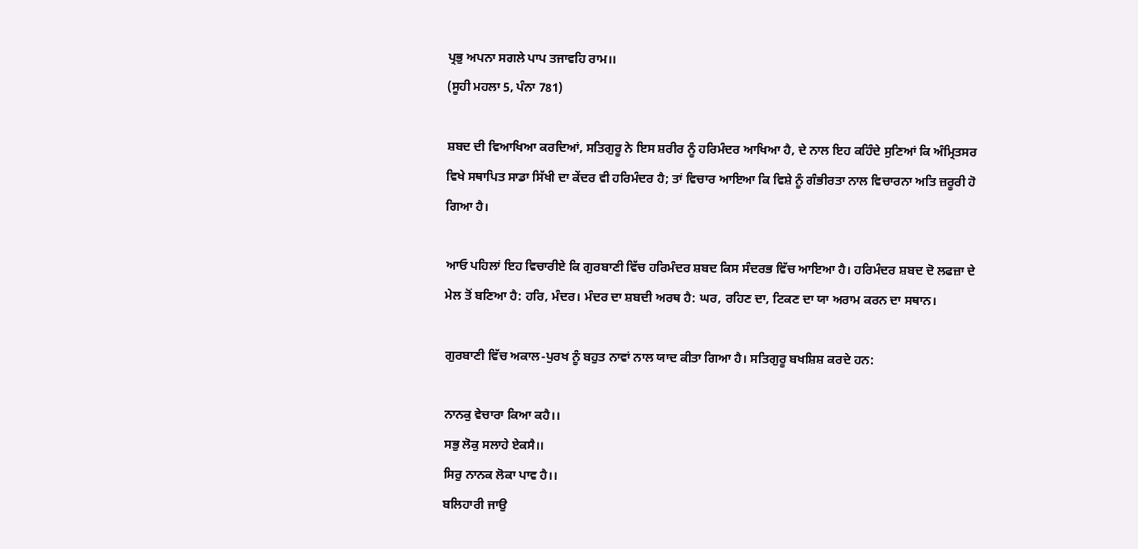ਪ੍ਰਭੁ ਅਪਨਾ ਸਗਲੇ ਪਾਪ ਤਜਾਵਹਿ ਰਾਮ।।
(ਸੂਹੀ ਮਹਲਾ 5, ਪੰਨਾ 781)

ਸ਼ਬਦ ਦੀ ਵਿਆਖਿਆ ਕਰਦਿਆਂ, ਸਤਿਗੁਰੂ ਨੇ ਇਸ ਸ਼ਰੀਰ ਨੂੰ ਹਰਿਮੰਦਰ ਆਖਿਆ ਹੈ, ਦੇ ਨਾਲ ਇਹ ਕਹਿੰਦੇ ਸੁਣਿਆਂ ਕਿ ਅੰਮ੍ਰਿਤਸਰ ਵਿਖੇ ਸਥਾਪਿਤ ਸਾਡਾ ਸਿੱਖੀ ਦਾ ਕੇਂਦਰ ਵੀ ਹਰਿਮੰਦਰ ਹੈ; ਤਾਂ ਵਿਚਾਰ ਆਇਆ ਕਿ ਵਿਸ਼ੇ ਨੂੰ ਗੰਭੀਰਤਾ ਨਾਲ ਵਿਚਾਰਨਾ ਅਤਿ ਜ਼ਰੂਰੀ ਹੋ ਗਿਆ ਹੈ।

ਆਓ ਪਹਿਲਾਂ ਇਹ ਵਿਚਾਰੀਏ ਕਿ ਗੁਰਬਾਣੀ ਵਿੱਚ ਹਰਿਮੰਦਰ ਸ਼ਬਦ ਕਿਸ ਸੰਦਰਭ ਵਿੱਚ ਆਇਆ ਹੈ। ਹਰਿਮੰਦਰ ਸ਼ਬਦ ਦੋ ਲਫਜ਼ਾ ਦੇ ਮੇਲ ਤੋਂ ਬਣਿਆ ਹੈ: ਹਰਿ, ਮੰਦਰ। ਮੰਦਰ ਦਾ ਸ਼ਬਦੀ ਅਰਥ ਹੈ: ਘਰ, ਰਹਿਣ ਦਾ, ਟਿਕਣ ਦਾ ਯਾ ਅਰਾਮ ਕਰਨ ਦਾ ਸਥਾਨ।

ਗੁਰਬਾਣੀ ਵਿੱਚ ਅਕਾਲ-ਪੁਰਖ ਨੂੰ ਬਹੁਤ ਨਾਵਾਂ ਨਾਲ ਯਾਦ ਕੀਤਾ ਗਿਆ ਹੈ। ਸਤਿਗੁਰੂ ਬਖਸ਼ਿਸ਼ ਕਰਦੇ ਹਨ:

ਨਾਨਕੁ ਵੇਚਾਰਾ ਕਿਆ ਕਹੈ।।
ਸਭੁ ਲੋਕੁ ਸਲਾਹੇ ਏਕਸੈ।।
ਸਿਰੁ ਨਾਨਕ ਲੋਕਾ ਪਾਵ ਹੈ।।
ਬਲਿਹਾਰੀ ਜਾਉ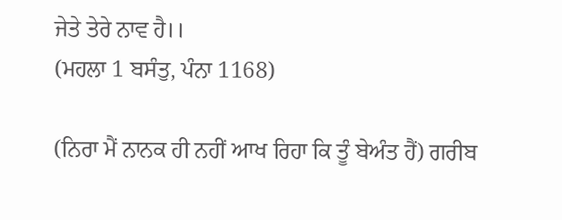ਜੇਤੇ ਤੇਰੇ ਨਾਵ ਹੈ।।
(ਮਹਲਾ 1 ਬਸੰਤੁ, ਪੰਨਾ 1168)

(ਨਿਰਾ ਮੈਂ ਨਾਨਕ ਹੀ ਨਹੀਂ ਆਖ ਰਿਹਾ ਕਿ ਤੂੰ ਬੇਅੰਤ ਹੈਂ) ਗਰੀਬ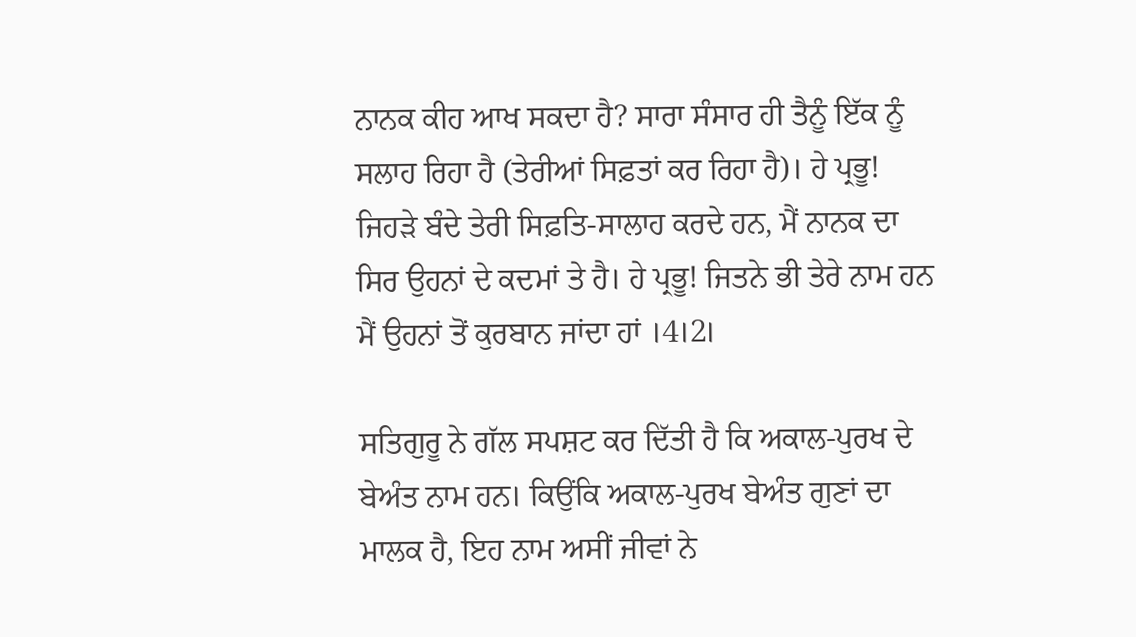ਨਾਨਕ ਕੀਹ ਆਖ ਸਕਦਾ ਹੈ? ਸਾਰਾ ਸੰਸਾਰ ਹੀ ਤੈਨੂੰ ਇੱਕ ਨੂੰ ਸਲਾਹ ਰਿਹਾ ਹੈ (ਤੇਰੀਆਂ ਸਿਫ਼ਤਾਂ ਕਰ ਰਿਹਾ ਹੈ)। ਹੇ ਪ੍ਰਭੂ! ਜਿਹੜੇ ਬੰਦੇ ਤੇਰੀ ਸਿਫ਼ਤਿ-ਸਾਲਾਹ ਕਰਦੇ ਹਨ, ਮੈਂ ਨਾਨਕ ਦਾ ਸਿਰ ਉਹਨਾਂ ਦੇ ਕਦਮਾਂ ਤੇ ਹੈ। ਹੇ ਪ੍ਰਭੂ! ਜਿਤਨੇ ਭੀ ਤੇਰੇ ਨਾਮ ਹਨ ਮੈਂ ਉਹਨਾਂ ਤੋਂ ਕੁਰਬਾਨ ਜਾਂਦਾ ਹਾਂ ।4।2।

ਸਤਿਗੁਰੂ ਨੇ ਗੱਲ ਸਪਸ਼ਟ ਕਰ ਦਿੱਤੀ ਹੈ ਕਿ ਅਕਾਲ-ਪੁਰਖ ਦੇ ਬੇਅੰਤ ਨਾਮ ਹਨ। ਕਿਉਂਕਿ ਅਕਾਲ-ਪੁਰਖ ਬੇਅੰਤ ਗੁਣਾਂ ਦਾ ਮਾਲਕ ਹੈ, ਇਹ ਨਾਮ ਅਸੀਂ ਜੀਵਾਂ ਨੇ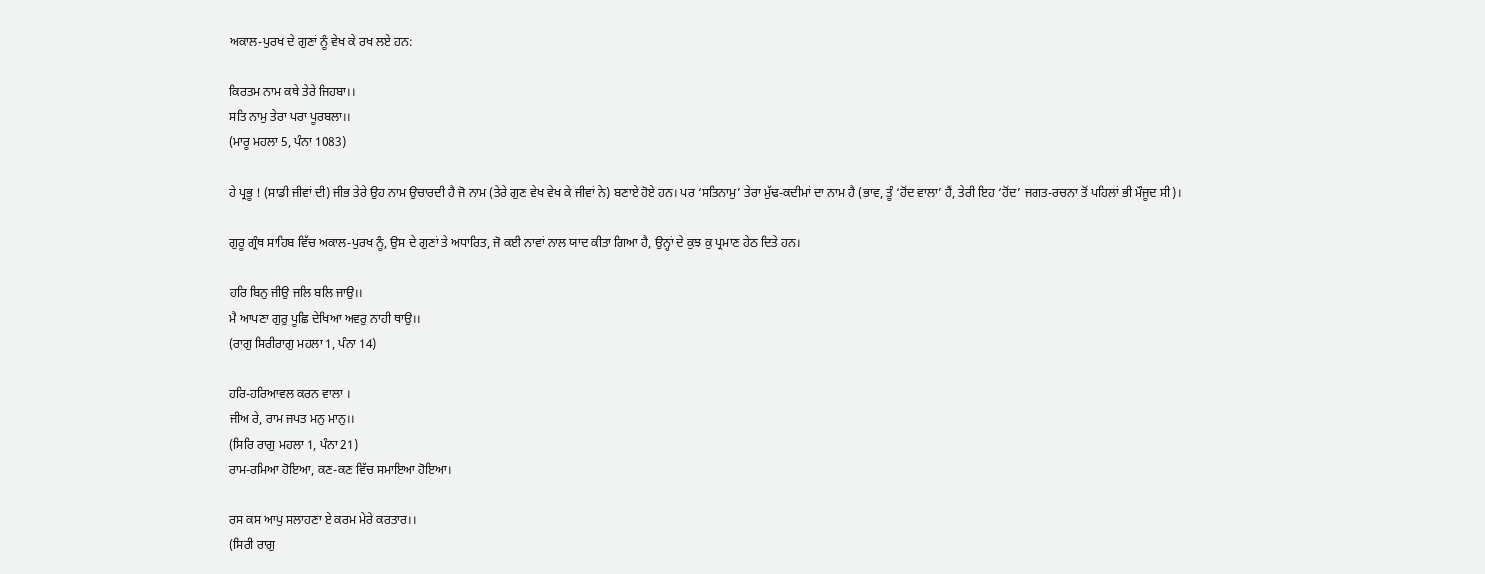ਅਕਾਲ-ਪੁਰਖ ਦੇ ਗੁਣਾਂ ਨੂੰ ਵੇਖ ਕੇ ਰਖ ਲਏ ਹਨ:

ਕਿਰਤਮ ਨਾਮ ਕਥੇ ਤੇਰੇ ਜਿਹਬਾ।।
ਸਤਿ ਨਾਮੁ ਤੇਰਾ ਪਰਾ ਪੂਰਬਲਾ।।
(ਮਾਰੂ ਮਹਲਾ 5, ਪੰਨਾ 1083)

ਹੇ ਪ੍ਰਭੂ ! (ਸਾਡੀ ਜੀਵਾਂ ਦੀ) ਜੀਭ ਤੇਰੇ ਉਹ ਨਾਮ ਉਚਾਰਦੀ ਹੈ ਜੋ ਨਾਮ (ਤੇਰੇ ਗੁਣ ਵੇਖ ਵੇਖ ਕੇ ਜੀਵਾਂ ਨੇ) ਬਣਾਏ ਹੋਏ ਹਨ। ਪਰ ‘ਸਤਿਨਾਮੁ’ ਤੇਰਾ ਮੁੱਢ-ਕਦੀਮਾਂ ਦਾ ਨਾਮ ਹੈ (ਭਾਵ, ਤੂੰ ‘ਹੋਂਦ ਵਾਲਾ’ ਹੈਂ, ਤੇਰੀ ਇਹ ‘ਹੋਂਦ’ ਜਗਤ-ਰਚਨਾ ਤੋਂ ਪਹਿਲਾਂ ਭੀ ਮੌਜੂਦ ਸੀ)।

ਗੁਰੂ ਗ੍ਰੰਥ ਸਾਹਿਬ ਵਿੱਚ ਅਕਾਲ-ਪੁਰਖ ਨੂੰ, ਉਸ ਦੇ ਗੁਣਾਂ ਤੇ ਅਧਾਰਿਤ, ਜੋ ਕਈ ਨਾਵਾਂ ਨਾਲ ਯਾਦ ਕੀਤਾ ਗਿਆ ਹੈ, ਉਨ੍ਹਾਂ ਦੇ ਕੁਝ ਕੁ ਪ੍ਰਮਾਣ ਹੇਠ ਦਿਤੇ ਹਨ।

ਹਰਿ ਬਿਨੁ ਜੀਉ ਜਲਿ ਬਲਿ ਜਾਉ।।
ਮੈ ਆਪਣਾ ਗੁਰੁ ਪੂਛਿ ਦੇਖਿਆ ਅਵਰੁ ਨਾਹੀ ਥਾਉ।।
(ਰਾਗੁ ਸਿਰੀਰਾਗੁ ਮਹਲਾ 1, ਪੰਨਾ 14)

ਹਰਿ-ਹਰਿਆਵਲ ਕਰਨ ਵਾਲਾ ।
ਜੀਅ ਰੇ, ਰਾਮ ਜਪਤ ਮਨੁ ਮਾਨੁ।।
(ਸਿਰਿ ਰਾਗੁ ਮਹਲਾ 1, ਪੰਨਾ 21)
ਰਾਮ-ਰਮਿਆ ਹੋਇਆ, ਕਣ-ਕਣ ਵਿੱਚ ਸਮਾਇਆ ਹੋਇਆ।

ਰਸ ਕਸ ਆਪੁ ਸਲਾਹਣਾ ਏ ਕਰਮ ਮੇਰੇ ਕਰਤਾਰ।।
(ਸਿਰੀ ਰਾਗੁ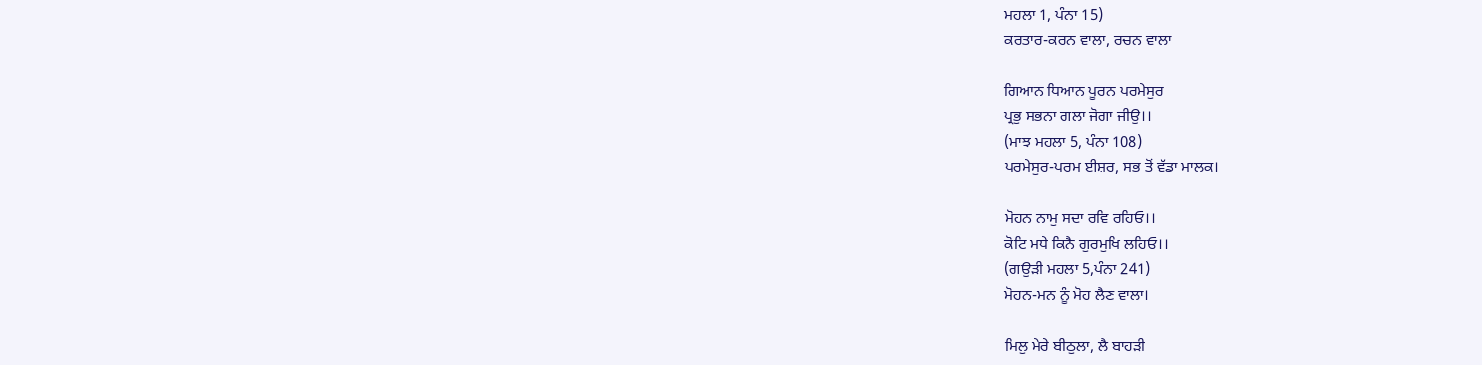ਮਹਲਾ 1, ਪੰਨਾ 15)
ਕਰਤਾਰ-ਕਰਨ ਵਾਲਾ, ਰਚਨ ਵਾਲਾ

ਗਿਆਨ ਧਿਆਨ ਪੂਰਨ ਪਰਮੇਸੁਰ
ਪ੍ਰਭੁ ਸਭਨਾ ਗਲਾ ਜੋਗਾ ਜੀਉ।।
(ਮਾਝ ਮਹਲਾ 5, ਪੰਨਾ 108)
ਪਰਮੇਸੁਰ-ਪਰਮ ਈਸ਼ਰ, ਸਭ ਤੋਂ ਵੱਡਾ ਮਾਲਕ।

ਮੋਹਨ ਨਾਮੁ ਸਦਾ ਰਵਿ ਰਹਿਓ।।
ਕੋਟਿ ਮਧੇ ਕਿਨੈ ਗੁਰਮੁਖਿ ਲਹਿਓ।।
(ਗਉੜੀ ਮਹਲਾ 5,ਪੰਨਾ 241)
ਮੋਹਨ-ਮਨ ਨੂੰ ਮੋਹ ਲੈਣ ਵਾਲਾ।

ਮਿਲੁ ਮੇਰੇ ਬੀਠੁਲਾ, ਲੈ ਬਾਹੜੀ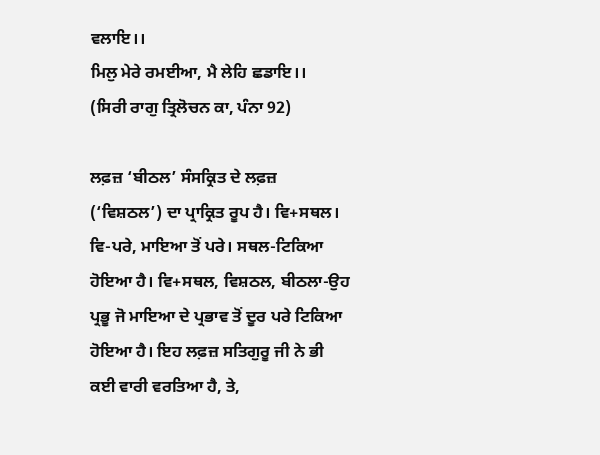ਵਲਾਇ।।
ਮਿਲੁ ਮੇਰੇ ਰਮਈਆ, ਮੈ ਲੇਹਿ ਛਡਾਇ।।
(ਸਿਰੀ ਰਾਗੁ ਤ੍ਰਿਲੋਚਨ ਕਾ, ਪੰਨਾ 92)

ਲਫ਼ਜ਼ ‘ਬੀਠਲ’ ਸੰਸਕ੍ਰਿਤ ਦੇ ਲਫ਼ਜ਼ (‘ਵਿਸ਼ਠਲ’) ਦਾ ਪ੍ਰਾਕ੍ਰਿਤ ਰੂਪ ਹੈ। ਵਿ+ਸਥਲ। ਵਿ-ਪਰੇ, ਮਾਇਆ ਤੋਂ ਪਰੇ। ਸਥਲ-ਟਿਕਿਆ ਹੋਇਆ ਹੈ। ਵਿ+ਸਥਲ, ਵਿਸ਼ਠਲ, ਬੀਠਲਾ-ਉਹ ਪ੍ਰਭੂ ਜੋ ਮਾਇਆ ਦੇ ਪ੍ਰਭਾਵ ਤੋਂ ਦੂਰ ਪਰੇ ਟਿਕਿਆ ਹੋਇਆ ਹੈ। ਇਹ ਲਫ਼ਜ਼ ਸਤਿਗੁਰੂ ਜੀ ਨੇ ਭੀ ਕਈ ਵਾਰੀ ਵਰਤਿਆ ਹੈ, ਤੇ,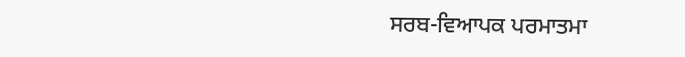ਸਰਬ-ਵਿਆਪਕ ਪਰਮਾਤਮਾ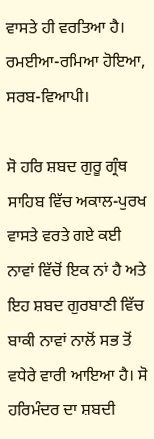ਵਾਸਤੇ ਹੀ ਵਰਤਿਆ ਹੈ। ਰਮਈਆ-ਰਮਿਆ ਹੋਇਆ, ਸਰਬ-ਵਿਆਪੀ।

ਸੋ ਹਰਿ ਸ਼ਬਦ ਗੁਰੂ ਗ੍ਰੰਥ ਸਾਹਿਬ ਵਿੱਚ ਅਕਾਲ-ਪੁਰਖ ਵਾਸਤੇ ਵਰਤੇ ਗਏ ਕਈ ਨਾਵਾਂ ਵਿੱਚੋਂ ਇਕ ਨਾਂ ਹੈ ਅਤੇ ਇਹ ਸ਼ਬਦ ਗੁਰਬਾਣੀ ਵਿੱਚ ਬਾਕੀ ਨਾਵਾਂ ਨਾਲੋਂ ਸਭ ਤੋਂ ਵਧੇਰੇ ਵਾਰੀ ਆਇਆ ਹੈ। ਸੋ ਹਰਿਮੰਦਰ ਦਾ ਸ਼ਬਦੀ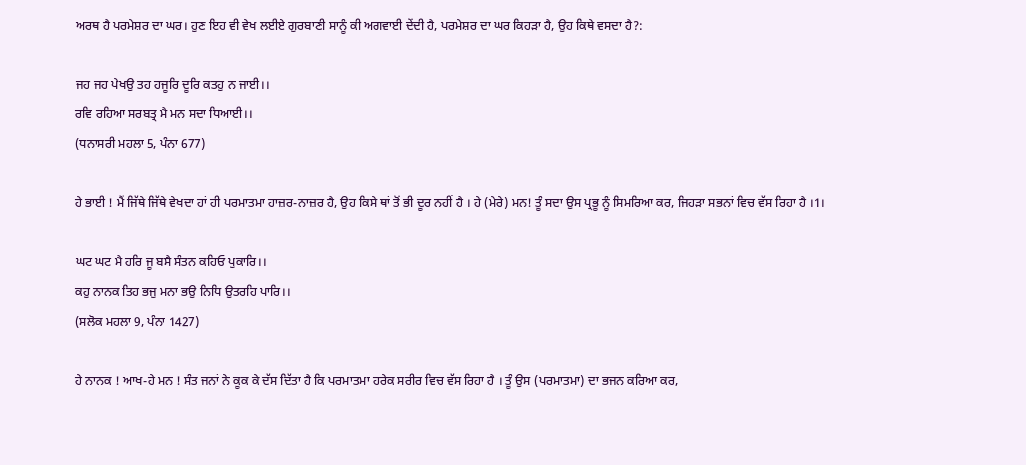ਅਰਥ ਹੈ ਪਰਮੇਸ਼ਰ ਦਾ ਘਰ। ਹੁਣ ਇਹ ਵੀ ਵੇਖ ਲਈਏ ਗੁਰਬਾਣੀ ਸਾਨੂੰ ਕੀ ਅਗਵਾਈ ਦੇਂਦੀ ਹੈ, ਪਰਮੇਸ਼ਰ ਦਾ ਘਰ ਕਿਹੜਾ ਹੈ, ਉਹ ਕਿਥੇ ਵਸਦਾ ਹੈ?:

ਜਹ ਜਹ ਪੇਖਉ ਤਹ ਹਜੂਰਿ ਦੂਰਿ ਕਤਹੁ ਨ ਜਾਈ।।
ਰਵਿ ਰਹਿਆ ਸਰਬਤ੍ਰ ਮੈ ਮਨ ਸਦਾ ਧਿਆਈ।।
(ਧਨਾਸਰੀ ਮਹਲਾ 5, ਪੰਨਾ 677)

ਹੇ ਭਾਈ ! ਮੈਂ ਜਿੱਥੇ ਜਿੱਥੇ ਵੇਖਦਾ ਹਾਂ ਹੀ ਪਰਮਾਤਮਾ ਹਾਜ਼ਰ-ਨਾਜ਼ਰ ਹੈ, ਉਹ ਕਿਸੇ ਥਾਂ ਤੋਂ ਭੀ ਦੂਰ ਨਹੀਂ ਹੈ । ਹੇ (ਮੇਰੇ) ਮਨ! ਤੂੰ ਸਦਾ ਉਸ ਪ੍ਰਭੂ ਨੂੰ ਸਿਮਰਿਆ ਕਰ, ਜਿਹੜਾ ਸਭਨਾਂ ਵਿਚ ਵੱਸ ਰਿਹਾ ਹੈ ।1।

ਘਟ ਘਟ ਮੈ ਹਰਿ ਜੂ ਬਸੈ ਸੰਤਨ ਕਹਿਓ ਪੁਕਾਰਿ।।
ਕਹੁ ਨਾਨਕ ਤਿਹ ਭਜੁ ਮਨਾ ਭਉ ਨਿਧਿ ਉਤਰਹਿ ਪਾਰਿ।।
(ਸਲੋਕ ਮਹਲਾ 9, ਪੰਨਾ 1427)

ਹੇ ਨਾਨਕ ! ਆਖ-ਹੇ ਮਨ ! ਸੰਤ ਜਨਾਂ ਨੇ ਕੂਕ ਕੇ ਦੱਸ ਦਿੱਤਾ ਹੈ ਕਿ ਪਰਮਾਤਮਾ ਹਰੇਕ ਸਰੀਰ ਵਿਚ ਵੱਸ ਰਿਹਾ ਹੈ । ਤੂੰ ਉਸ (ਪਰਮਾਤਮਾ) ਦਾ ਭਜਨ ਕਰਿਆ ਕਰ,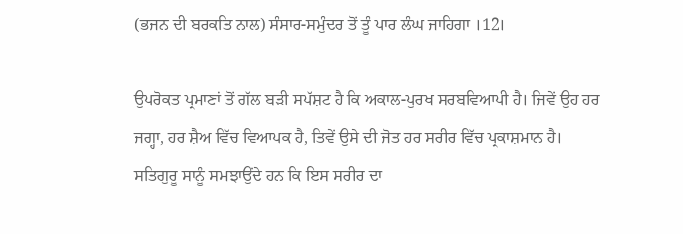(ਭਜਨ ਦੀ ਬਰਕਤਿ ਨਾਲ) ਸੰਸਾਰ-ਸਮੁੰਦਰ ਤੋਂ ਤੂੰ ਪਾਰ ਲੰਘ ਜਾਹਿਗਾ ।12।

ਉਪਰੋਕਤ ਪ੍ਰਮਾਣਾਂ ਤੋਂ ਗੱਲ ਬੜੀ ਸਪੱਸ਼ਟ ਹੈ ਕਿ ਅਕਾਲ-ਪੁਰਖ ਸਰਬਵਿਆਪੀ ਹੈ। ਜਿਵੇਂ ਉਹ ਹਰ ਜਗ੍ਹਾ, ਹਰ ਸ਼ੈਅ ਵਿੱਚ ਵਿਆਪਕ ਹੈ, ਤਿਵੇਂ ਉਸੇ ਦੀ ਜੋਤ ਹਰ ਸਰੀਰ ਵਿੱਚ ਪ੍ਰਕਾਸ਼ਮਾਨ ਹੈ। ਸਤਿਗੁਰੂ ਸਾਨੂੰ ਸਮਝਾਉਂਦੇ ਹਨ ਕਿ ਇਸ ਸਰੀਰ ਦਾ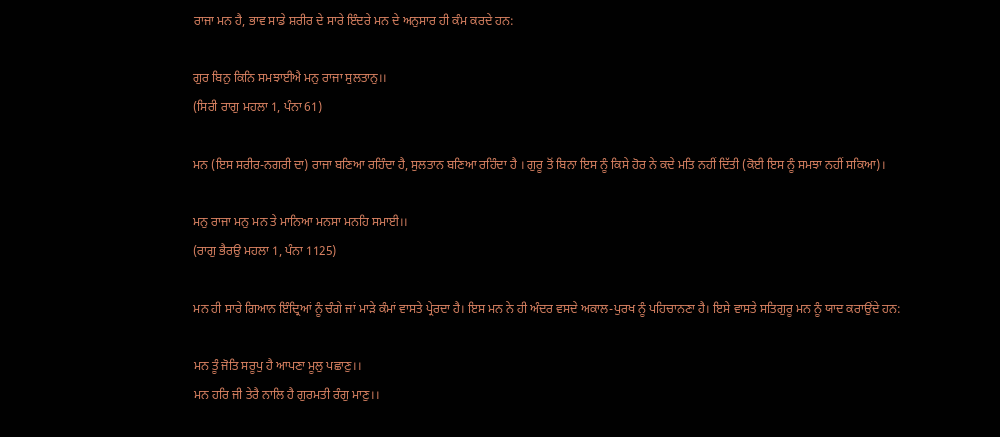ਰਾਜਾ ਮਨ ਹੈ, ਭਾਵ ਸਾਡੇ ਸ਼ਰੀਰ ਦੇ ਸਾਰੇ ਇੰਦਰੇ ਮਨ ਦੇ ਅਨੁਸਾਰ ਹੀ ਕੰਮ ਕਰਦੇ ਹਨ:

ਗੁਰ ਬਿਨੁ ਕਿਨਿ ਸਮਝਾਈਐ ਮਨੁ ਰਾਜਾ ਸੁਲਤਾਨੁ।।
(ਸਿਰੀ ਰਾਗੁ ਮਹਲਾ 1, ਪੰਨਾ 61)

ਮਨ (ਇਸ ਸਰੀਰ-ਨਗਰੀ ਦਾ) ਰਾਜਾ ਬਣਿਆ ਰਹਿੰਦਾ ਹੈ, ਸੁਲਤਾਨ ਬਣਿਆ ਰਹਿੰਦਾ ਹੈ । ਗੁਰੂ ਤੋਂ ਬਿਨਾ ਇਸ ਨੂੰ ਕਿਸੇ ਹੋਰ ਨੇ ਕਦੇ ਮਤਿ ਨਹੀਂ ਦਿੱਤੀ (ਕੋਈ ਇਸ ਨੂੰ ਸਮਝਾ ਨਹੀਂ ਸਕਿਆ)।

ਮਨੁ ਰਾਜਾ ਮਨੁ ਮਨ ਤੇ ਮਾਨਿਆ ਮਨਸਾ ਮਨਹਿ ਸਮਾਈ।।
(ਰਾਗੁ ਭੈਰਉ ਮਹਲਾ 1, ਪੰਨਾ 1125)

ਮਨ ਹੀ ਸਾਰੇ ਗਿਆਨ ਇੰਦ੍ਰਿਆਂ ਨੂੰ ਚੰਗੇ ਜਾਂ ਮਾੜੇ ਕੰਮਾਂ ਵਾਸਤੇ ਪ੍ਰੇਰਦਾ ਹੈ। ਇਸ ਮਨ ਨੇ ਹੀ ਅੰਦਰ ਵਸਦੇ ਅਕਾਲ-ਪੁਰਖ ਨੂੰ ਪਹਿਚਾਨਣਾ ਹੈ। ਇਸੇ ਵਾਸਤੇ ਸਤਿਗੁਰੂ ਮਨ ਨੂੰ ਯਾਦ ਕਰਾਉਂਦੇ ਹਨ:

ਮਨ ਤੂੰ ਜੋਤਿ ਸਰੂਪੁ ਹੈ ਆਪਣਾ ਮੂਲੁ ਪਛਾਣੁ।।
ਮਨ ਹਰਿ ਜੀ ਤੇਰੈ ਨਾਲਿ ਹੈ ਗੁਰਮਤੀ ਰੰਗੁ ਮਾਣੁ।।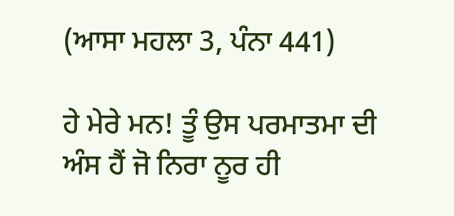(ਆਸਾ ਮਹਲਾ 3, ਪੰਨਾ 441)

ਹੇ ਮੇਰੇ ਮਨ! ਤੂੰ ਉਸ ਪਰਮਾਤਮਾ ਦੀ ਅੰਸ ਹੈਂ ਜੋ ਨਿਰਾ ਨੂਰ ਹੀ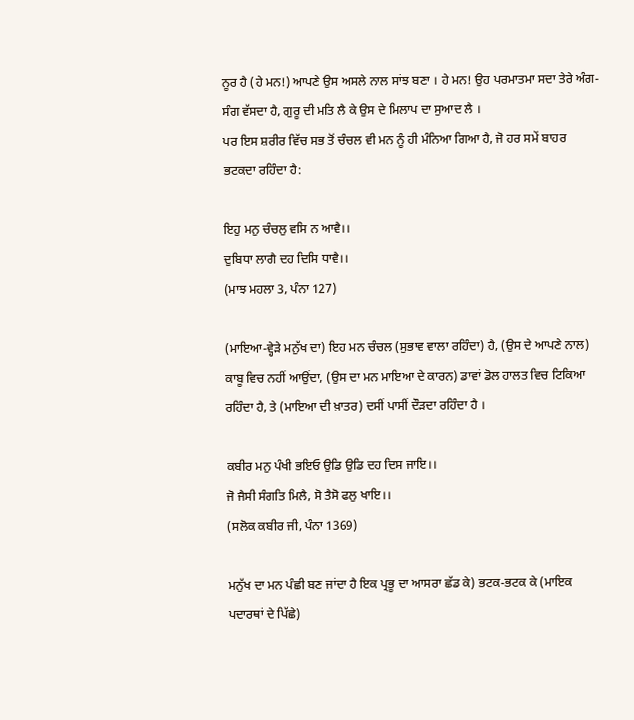ਨੂਰ ਹੈ (ਹੇ ਮਨ!) ਆਪਣੇ ਉਸ ਅਸਲੇ ਨਾਲ ਸਾਂਝ ਬਣਾ । ਹੇ ਮਨ! ਉਹ ਪਰਮਾਤਮਾ ਸਦਾ ਤੇਰੇ ਅੰਗ-ਸੰਗ ਵੱਸਦਾ ਹੈ, ਗੁਰੂ ਦੀ ਮਤਿ ਲੈ ਕੇ ਉਸ ਦੇ ਮਿਲਾਪ ਦਾ ਸੁਆਦ ਲੈ ।
ਪਰ ਇਸ ਸ਼ਰੀਰ ਵਿੱਚ ਸਭ ਤੋਂ ਚੰਚਲ ਵੀ ਮਨ ਨੂੰ ਹੀ ਮੰਨਿਆ ਗਿਆ ਹੈ, ਜੋ ਹਰ ਸਮੇਂ ਬਾਹਰ ਭਟਕਦਾ ਰਹਿੰਦਾ ਹੈ:

ਇਹੁ ਮਨੁ ਚੰਚਲੁ ਵਸਿ ਨ ਆਵੈ।।
ਦੁਬਿਧਾ ਲਾਗੈ ਦਹ ਦਿਸਿ ਧਾਵੈ।।
(ਮਾਝ ਮਹਲਾ 3, ਪੰਨਾ 127)

(ਮਾਇਆ-ਵ੍ਹੇੜੇ ਮਨੁੱਖ ਦਾ) ਇਹ ਮਨ ਚੰਚਲ (ਸੁਭਾਵ ਵਾਲਾ ਰਹਿੰਦਾ) ਹੈ, (ਉਸ ਦੇ ਆਪਣੇ ਨਾਲ) ਕਾਬੂ ਵਿਚ ਨਹੀਂ ਆਉਂਦਾ, (ਉਸ ਦਾ ਮਨ ਮਾਇਆ ਦੇ ਕਾਰਨ) ਡਾਵਾਂ ਡੋਲ ਹਾਲਤ ਵਿਚ ਟਿਕਿਆ ਰਹਿੰਦਾ ਹੈ, ਤੇ (ਮਾਇਆ ਦੀ ਖ਼ਾਤਰ) ਦਸੀਂ ਪਾਸੀਂ ਦੌੜਦਾ ਰਹਿੰਦਾ ਹੈ ।

ਕਬੀਰ ਮਨੁ ਪੰਖੀ ਭਇਓ ਉਡਿ ਉਡਿ ਦਹ ਦਿਸ ਜਾਇ।।
ਜੋ ਜੈਸੀ ਸੰਗਤਿ ਮਿਲੈ, ਸੋ ਤੈਸੋ ਫਲੁ ਖਾਇ।।
(ਸਲੋਕ ਕਬੀਰ ਜੀ, ਪੰਨਾ 1369)

ਮਨੁੱਖ ਦਾ ਮਨ ਪੰਛੀ ਬਣ ਜਾਂਦਾ ਹੈ ਇਕ ਪ੍ਰਭੂ ਦਾ ਆਸਰਾ ਛੱਡ ਕੇ) ਭਟਕ-ਭਟਕ ਕੇ (ਮਾਇਕ ਪਦਾਰਥਾਂ ਦੇ ਪਿੱਛੇ)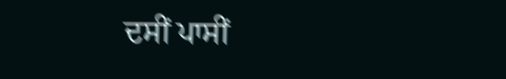ਦਸੀਂ ਪਾਸੀਂ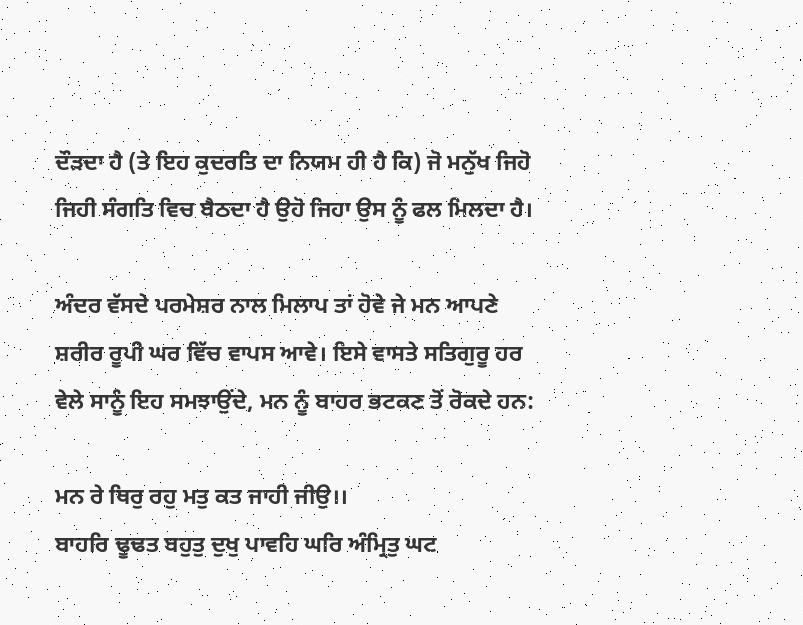ਦੌੜਦਾ ਹੈ (ਤੇ ਇਹ ਕੁਦਰਤਿ ਦਾ ਨਿਯਮ ਹੀ ਹੈ ਕਿ) ਜੋ ਮਨੁੱਖ ਜਿਹੋ ਜਿਹੀ ਸੰਗਤਿ ਵਿਚ ਬੈਠਦਾ ਹੈ ਉਹੋ ਜਿਹਾ ਉਸ ਨੂੰ ਫਲ ਮਿਲਦਾ ਹੈ।

ਅੰਦਰ ਵੱਸਦੇ ਪਰਮੇਸ਼ਰ ਨਾਲ ਮਿਲਾਪ ਤਾਂ ਹੋਵੇ ਜੇ ਮਨ ਆਪਣੇ ਸ਼ਰੀਰ ਰੂਪੀ ਘਰ ਵਿੱਚ ਵਾਪਸ ਆਵੇ। ਇਸੇ ਵਾਸਤੇ ਸਤਿਗੁਰੂ ਹਰ ਵੇਲੇ ਸਾਨੂੰ ਇਹ ਸਮਝਾਉਂਦੇ, ਮਨ ਨੂੰ ਬਾਹਰ ਭਟਕਣ ਤੋਂ ਰੋਕਦੇ ਹਨ:

ਮਨ ਰੇ ਥਿਰੁ ਰਹੁ ਮਤੁ ਕਤ ਜਾਹੀ ਜੀਉ।।
ਬਾਹਰਿ ਢੂਢਤ ਬਹੁਤੁ ਦੁਖੁ ਪਾਵਹਿ ਘਰਿ ਅੰਮ੍ਰਿਤੁ ਘਟ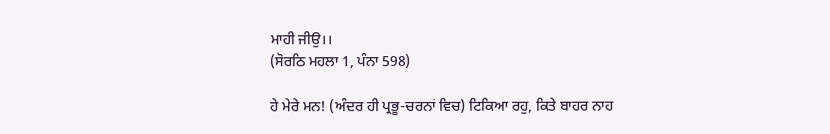ਮਾਹੀ ਜੀਉ।।
(ਸੋਰਠਿ ਮਹਲਾ 1, ਪੰਨਾ 598)

ਹੇ ਮੇਰੇ ਮਨ! (ਅੰਦਰ ਹੀ ਪ੍ਰਭੂ-ਚਰਨਾਂ ਵਿਚ) ਟਿਕਿਆ ਰਹੁ, ਕਿਤੇ ਬਾਹਰ ਨਾਹ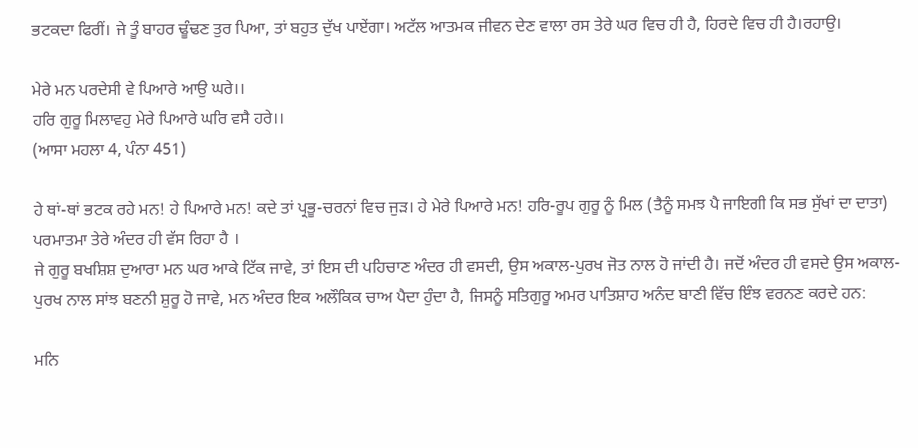ਭਟਕਦਾ ਫਿਰੀਂ। ਜੇ ਤੂੰ ਬਾਹਰ ਢੂੰਢਣ ਤੁਰ ਪਿਆ, ਤਾਂ ਬਹੁਤ ਦੁੱਖ ਪਾਏਂਗਾ। ਅਟੱਲ ਆਤਮਕ ਜੀਵਨ ਦੇਣ ਵਾਲਾ ਰਸ ਤੇਰੇ ਘਰ ਵਿਚ ਹੀ ਹੈ, ਹਿਰਦੇ ਵਿਚ ਹੀ ਹੈ।ਰਹਾਉ।

ਮੇਰੇ ਮਨ ਪਰਦੇਸੀ ਵੇ ਪਿਆਰੇ ਆਉ ਘਰੇ।।
ਹਰਿ ਗੁਰੂ ਮਿਲਾਵਹੁ ਮੇਰੇ ਪਿਆਰੇ ਘਰਿ ਵਸੈ ਹਰੇ।।
(ਆਸਾ ਮਹਲਾ 4, ਪੰਨਾ 451)

ਹੇ ਥਾਂ-ਥਾਂ ਭਟਕ ਰਹੇ ਮਨ! ਹੇ ਪਿਆਰੇ ਮਨ! ਕਦੇ ਤਾਂ ਪ੍ਰਭੂ-ਚਰਨਾਂ ਵਿਚ ਜੁੜ। ਹੇ ਮੇਰੇ ਪਿਆਰੇ ਮਨ! ਹਰਿ-ਰੂਪ ਗੁਰੂ ਨੂੰ ਮਿਲ (ਤੈਨੂੰ ਸਮਝ ਪੈ ਜਾਇਗੀ ਕਿ ਸਭ ਸੁੱਖਾਂ ਦਾ ਦਾਤਾ) ਪਰਮਾਤਮਾ ਤੇਰੇ ਅੰਦਰ ਹੀ ਵੱਸ ਰਿਹਾ ਹੈ ।
ਜੇ ਗੁਰੂ ਬਖਸ਼ਿਸ਼ ਦੁਆਰਾ ਮਨ ਘਰ ਆਕੇ ਟਿੱਕ ਜਾਵੇ, ਤਾਂ ਇਸ ਦੀ ਪਹਿਚਾਣ ਅੰਦਰ ਹੀ ਵਸਦੀ, ਉਸ ਅਕਾਲ-ਪੁਰਖ ਜੋਤ ਨਾਲ ਹੋ ਜਾਂਦੀ ਹੈ। ਜਦੋਂ ਅੰਦਰ ਹੀ ਵਸਦੇ ਉਸ ਅਕਾਲ-ਪੁਰਖ ਨਾਲ ਸਾਂਝ ਬਣਨੀ ਸ਼ੁਰੂ ਹੋ ਜਾਵੇ, ਮਨ ਅੰਦਰ ਇਕ ਅਲੌਕਿਕ ਚਾਅ ਪੈਦਾ ਹੁੰਦਾ ਹੈ, ਜਿਸਨੂੰ ਸਤਿਗੁਰੂ ਅਮਰ ਪਾਤਿਸ਼ਾਹ ਅਨੰਦ ਬਾਣੀ ਵਿੱਚ ਇੰਝ ਵਰਨਣ ਕਰਦੇ ਹਨ:

ਮਨਿ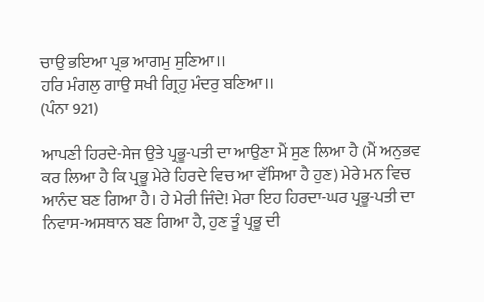ਚਾਉ ਭਇਆ ਪ੍ਰਭ ਆਗਮੁ ਸੁਣਿਆ।।
ਹਰਿ ਮੰਗਲੁ ਗਾਉ ਸਖੀ ਗ੍ਰਿਹੁ ਮੰਦਰੁ ਬਣਿਆ।।
(ਪੰਨਾ 921)

ਆਪਣੀ ਹਿਰਦੇ-ਸੇਜ ਉਤੇ ਪ੍ਰਭੂ-ਪਤੀ ਦਾ ਆਉਣਾ ਮੈਂ ਸੁਣ ਲਿਆ ਹੈ (ਮੈਂ ਅਨੁਭਵ ਕਰ ਲਿਆ ਹੈ ਕਿ ਪ੍ਰਭੂ ਮੇਰੇ ਹਿਰਦੇ ਵਿਚ ਆ ਵੱਸਿਆ ਹੈ ਹੁਣ) ਮੇਰੇ ਮਨ ਵਿਚ ਆਨੰਦ ਬਣ ਗਿਆ ਹੈ। ਹੇ ਮੇਰੀ ਜਿੰਦੇ! ਮੇਰਾ ਇਹ ਹਿਰਦਾ-ਘਰ ਪ੍ਰਭੂ-ਪਤੀ ਦਾ ਨਿਵਾਸ-ਅਸਥਾਨ ਬਣ ਗਿਆ ਹੈ, ਹੁਣ ਤੂੰ ਪ੍ਰਭੂ ਦੀ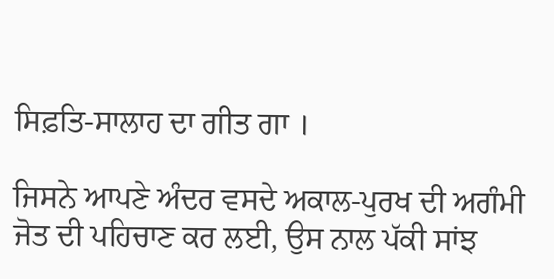ਸਿਫ਼ਤਿ-ਸਾਲਾਹ ਦਾ ਗੀਤ ਗਾ ।

ਜਿਸਨੇ ਆਪਣੇ ਅੰਦਰ ਵਸਦੇ ਅਕਾਲ-ਪੁਰਖ ਦੀ ਅਗੰਮੀ ਜੋਤ ਦੀ ਪਹਿਚਾਣ ਕਰ ਲਈ, ਉਸ ਨਾਲ ਪੱਕੀ ਸਾਂਝ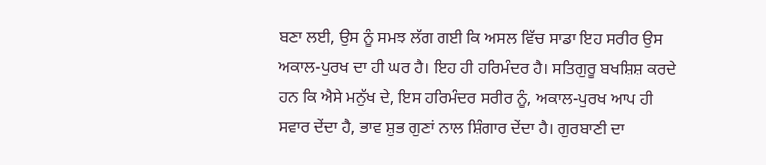ਬਣਾ ਲਈ, ਉਸ ਨੂੰ ਸਮਝ ਲੱਗ ਗਈ ਕਿ ਅਸਲ ਵਿੱਚ ਸਾਡਾ ਇਹ ਸਰੀਰ ਉਸ ਅਕਾਲ-ਪੁਰਖ ਦਾ ਹੀ ਘਰ ਹੈ। ਇਹ ਹੀ ਹਰਿਮੰਦਰ ਹੈ। ਸਤਿਗੁਰੂ ਬਖਸ਼ਿਸ਼ ਕਰਦੇ ਹਨ ਕਿ ਐਸੇ ਮਨੁੱਖ ਦੇ, ਇਸ ਹਰਿਮੰਦਰ ਸਰੀਰ ਨੂੰ, ਅਕਾਲ-ਪੁਰਖ ਆਪ ਹੀ ਸਵਾਰ ਦੇਂਦਾ ਹੈ, ਭਾਵ ਸ਼ੁਭ ਗੁਣਾਂ ਨਾਲ ਸ਼ਿੰਗਾਰ ਦੇਂਦਾ ਹੈ। ਗੁਰਬਾਣੀ ਦਾ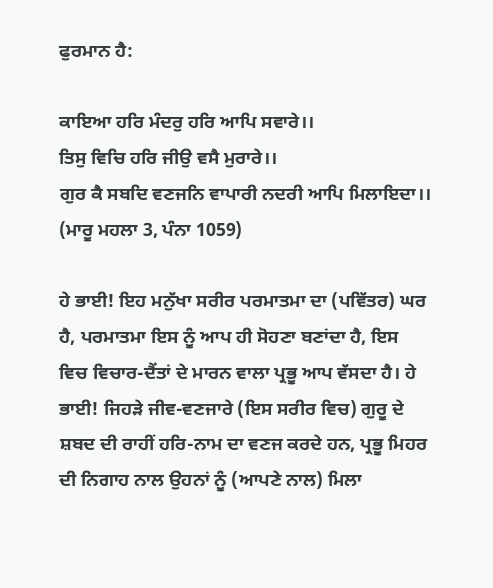ਫੁਰਮਾਨ ਹੈ:

ਕਾਇਆ ਹਰਿ ਮੰਦਰੁ ਹਰਿ ਆਪਿ ਸਵਾਰੇ।।
ਤਿਸੁ ਵਿਚਿ ਹਰਿ ਜੀਉ ਵਸੈ ਮੁਰਾਰੇ।।
ਗੁਰ ਕੈ ਸਬਦਿ ਵਣਜਨਿ ਵਾਪਾਰੀ ਨਦਰੀ ਆਪਿ ਮਿਲਾਇਦਾ।।
(ਮਾਰੂ ਮਹਲਾ 3, ਪੰਨਾ 1059)

ਹੇ ਭਾਈ! ਇਹ ਮਨੁੱਖਾ ਸਰੀਰ ਪਰਮਾਤਮਾ ਦਾ (ਪਵਿੱਤਰ) ਘਰ ਹੈ, ਪਰਮਾਤਮਾ ਇਸ ਨੂੰ ਆਪ ਹੀ ਸੋਹਣਾ ਬਣਾਂਦਾ ਹੈ, ਇਸ ਵਿਚ ਵਿਚਾਰ-ਦੈਂਤਾਂ ਦੇ ਮਾਰਨ ਵਾਲਾ ਪ੍ਰਭੂ ਆਪ ਵੱਸਦਾ ਹੈ। ਹੇ ਭਾਈ! ਜਿਹੜੇ ਜੀਵ-ਵਣਜਾਰੇ (ਇਸ ਸਰੀਰ ਵਿਚ) ਗੁਰੂ ਦੇ ਸ਼ਬਦ ਦੀ ਰਾਹੀਂ ਹਰਿ-ਨਾਮ ਦਾ ਵਣਜ ਕਰਦੇ ਹਨ, ਪ੍ਰਭੂ ਮਿਹਰ ਦੀ ਨਿਗਾਹ ਨਾਲ ਉਹਨਾਂ ਨੂੰ (ਆਪਣੇ ਨਾਲ) ਮਿਲਾ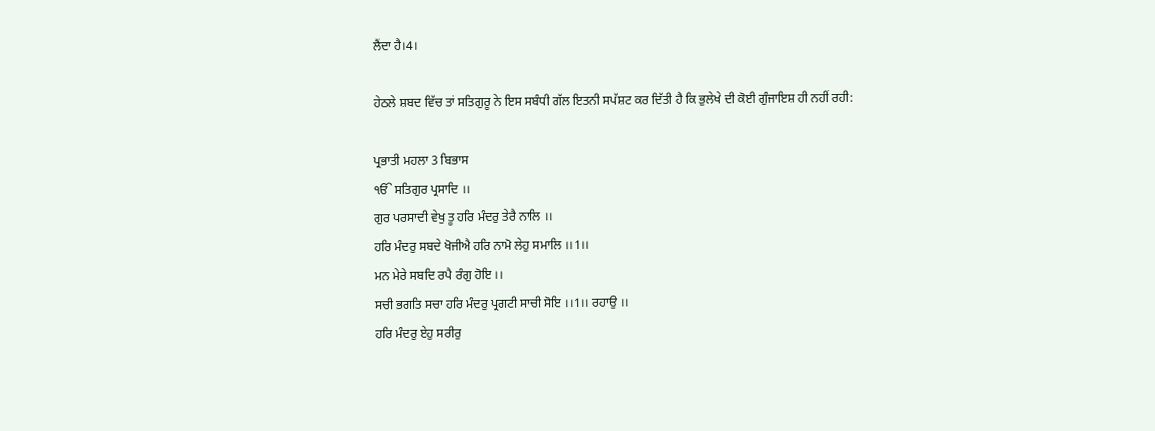ਲੈਂਦਾ ਹੈ।4।

ਹੇਠਲੇ ਸ਼ਬਦ ਵਿੱਚ ਤਾਂ ਸਤਿਗੁਰੂ ਨੇ ਇਸ ਸਬੰਧੀ ਗੱਲ ਇਤਨੀ ਸਪੱਸ਼ਟ ਕਰ ਦਿੱਤੀ ਹੈ ਕਿ ਭੁਲੇਖੇ ਦੀ ਕੋਈ ਗੁੰਜਾਇਸ਼ ਹੀ ਨਹੀਂ ਰਹੀ:

ਪ੍ਰਭਾਤੀ ਮਹਲਾ 3 ਬਿਭਾਸ
ੴ ਸਤਿਗੁਰ ਪ੍ਰਸਾਦਿ ।।
ਗੁਰ ਪਰਸਾਦੀ ਵੇਖੁ ਤੂ ਹਰਿ ਮੰਦਰੁ ਤੇਰੈ ਨਾਲਿ ।।
ਹਰਿ ਮੰਦਰੁ ਸਬਦੇ ਖੋਜੀਐ ਹਰਿ ਨਾਮੋ ਲੇਹੁ ਸਮਾਲਿ ।।1।।
ਮਨ ਮੇਰੇ ਸਬਦਿ ਰਪੈ ਰੰਗੁ ਹੋਇ ।।
ਸਚੀ ਭਗਤਿ ਸਚਾ ਹਰਿ ਮੰਦਰੁ ਪ੍ਰਗਟੀ ਸਾਚੀ ਸੋਇ ।।1।। ਰਹਾਉ ।।
ਹਰਿ ਮੰਦਰੁ ਏਹੁ ਸਰੀਰੁ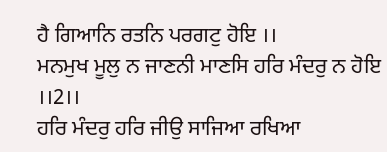ਹੈ ਗਿਆਨਿ ਰਤਨਿ ਪਰਗਟੁ ਹੋਇ ।।
ਮਨਮੁਖ ਮੂਲੁ ਨ ਜਾਣਨੀ ਮਾਣਸਿ ਹਰਿ ਮੰਦਰੁ ਨ ਹੋਇ ।।2।।
ਹਰਿ ਮੰਦਰੁ ਹਰਿ ਜੀਉ ਸਾਜਿਆ ਰਖਿਆ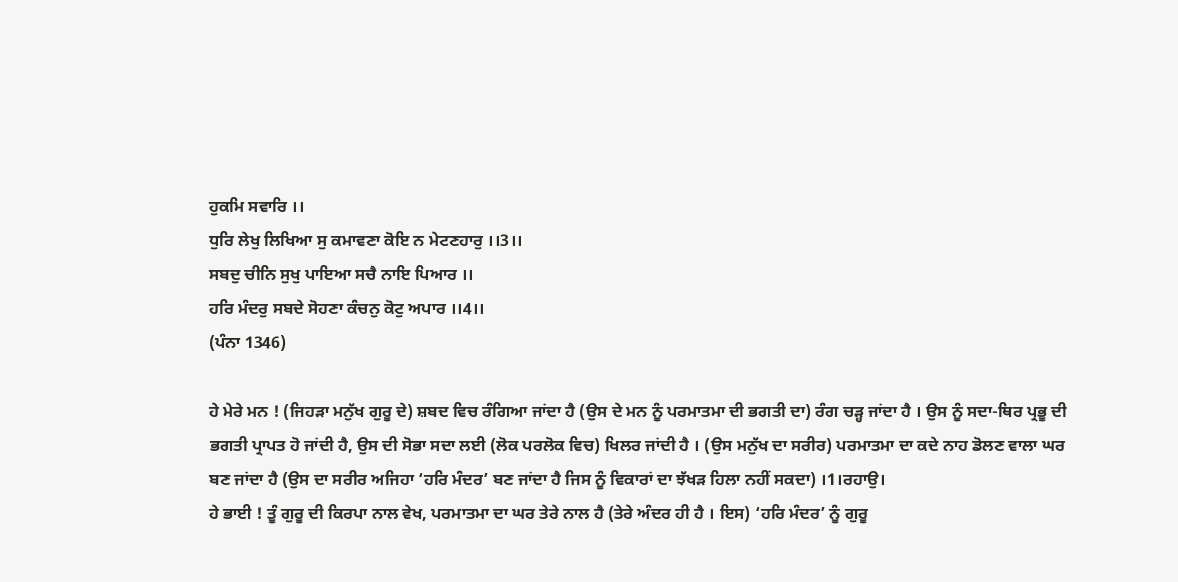ਹੁਕਮਿ ਸਵਾਰਿ ।।
ਧੁਰਿ ਲੇਖੁ ਲਿਖਿਆ ਸੁ ਕਮਾਵਣਾ ਕੋਇ ਨ ਮੇਟਣਹਾਰੁ ।।3।।
ਸਬਦੁ ਚੀਨਿ ਸੁਖੁ ਪਾਇਆ ਸਚੈ ਨਾਇ ਪਿਆਰ ।।
ਹਰਿ ਮੰਦਰੁ ਸਬਦੇ ਸੋਹਣਾ ਕੰਚਨੁ ਕੋਟੁ ਅਪਾਰ ।।4।।
(ਪੰਨਾ 1346)

ਹੇ ਮੇਰੇ ਮਨ ! (ਜਿਹੜਾ ਮਨੁੱਖ ਗੁਰੂ ਦੇ) ਸ਼ਬਦ ਵਿਚ ਰੰਗਿਆ ਜਾਂਦਾ ਹੈ (ਉਸ ਦੇ ਮਨ ਨੂੰ ਪਰਮਾਤਮਾ ਦੀ ਭਗਤੀ ਦਾ) ਰੰਗ ਚੜ੍ਹ ਜਾਂਦਾ ਹੈ । ਉਸ ਨੂੰ ਸਦਾ-ਥਿਰ ਪ੍ਰਭੂ ਦੀ ਭਗਤੀ ਪ੍ਰਾਪਤ ਹੋ ਜਾਂਦੀ ਹੈ, ਉਸ ਦੀ ਸੋਭਾ ਸਦਾ ਲਈ (ਲੋਕ ਪਰਲੋਕ ਵਿਚ) ਖਿਲਰ ਜਾਂਦੀ ਹੈ । (ਉਸ ਮਨੁੱਖ ਦਾ ਸਰੀਰ) ਪਰਮਾਤਮਾ ਦਾ ਕਦੇ ਨਾਹ ਡੋਲਣ ਵਾਲਾ ਘਰ ਬਣ ਜਾਂਦਾ ਹੈ (ਉਸ ਦਾ ਸਰੀਰ ਅਜਿਹਾ ‘ਹਰਿ ਮੰਦਰ’ ਬਣ ਜਾਂਦਾ ਹੈ ਜਿਸ ਨੂੰ ਵਿਕਾਰਾਂ ਦਾ ਝੱਖੜ ਹਿਲਾ ਨਹੀਂ ਸਕਦਾ) ।1।ਰਹਾਉ।
ਹੇ ਭਾਈ ! ਤੂੰ ਗੁਰੂ ਦੀ ਕਿਰਪਾ ਨਾਲ ਵੇਖ, ਪਰਮਾਤਮਾ ਦਾ ਘਰ ਤੇਰੇ ਨਾਲ ਹੈ (ਤੇਰੇ ਅੰਦਰ ਹੀ ਹੈ । ਇਸ) ‘ਹਰਿ ਮੰਦਰ’ ਨੂੰ ਗੁਰੂ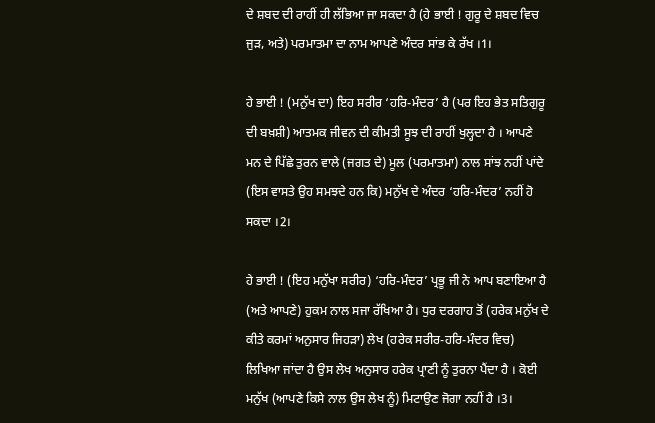ਦੇ ਸ਼ਬਦ ਦੀ ਰਾਹੀਂ ਹੀ ਲੱਭਿਆ ਜਾ ਸਕਦਾ ਹੈ (ਹੇ ਭਾਈ ! ਗੁਰੂ ਦੇ ਸ਼ਬਦ ਵਿਚ ਜੁੜ, ਅਤੇ) ਪਰਮਾਤਮਾ ਦਾ ਨਾਮ ਆਪਣੇ ਅੰਦਰ ਸਾਂਭ ਕੇ ਰੱਖ ।1।

ਹੇ ਭਾਈ ! (ਮਨੁੱਖ ਦਾ) ਇਹ ਸਰੀਰ ‘ਹਰਿ-ਮੰਦਰ’ ਹੈ (ਪਰ ਇਹ ਭੇਤ ਸਤਿਗੁਰੂ ਦੀ ਬਖ਼ਸ਼ੀ) ਆਤਮਕ ਜੀਵਨ ਦੀ ਕੀਮਤੀ ਸੂਝ ਦੀ ਰਾਹੀਂ ਖੁਲ੍ਹਦਾ ਹੈ । ਆਪਣੇ ਮਨ ਦੇ ਪਿੱਛੇ ਤੁਰਨ ਵਾਲੇ (ਜਗਤ ਦੇ) ਮੂਲ (ਪਰਮਾਤਮਾ) ਨਾਲ ਸਾਂਝ ਨਹੀਂ ਪਾਂਦੇ (ਇਸ ਵਾਸਤੇ ਉਹ ਸਮਝਦੇ ਹਨ ਕਿ) ਮਨੁੱਖ ਦੇ ਅੰਦਰ ‘ਹਰਿ-ਮੰਦਰ’ ਨਹੀਂ ਹੋ ਸਕਦਾ ।2।

ਹੇ ਭਾਈ ! (ਇਹ ਮਨੁੱਖਾ ਸਰੀਰ) ‘ਹਰਿ-ਮੰਦਰ’ ਪ੍ਰਭੂ ਜੀ ਨੇ ਆਪ ਬਣਾਇਆ ਹੈ (ਅਤੇ ਆਪਣੇ) ਹੁਕਮ ਨਾਲ ਸਜਾ ਰੱਖਿਆ ਹੈ। ਧੁਰ ਦਰਗਾਹ ਤੋਂ (ਹਰੇਕ ਮਨੁੱਖ ਦੇ ਕੀਤੇ ਕਰਮਾਂ ਅਨੁਸਾਰ ਜਿਹੜਾ) ਲੇਖ (ਹਰੇਕ ਸਰੀਰ-ਹਰਿ-ਮੰਦਰ ਵਿਚ) ਲਿਖਿਆ ਜਾਂਦਾ ਹੈ ਉਸ ਲੇਖ ਅਨੁਸਾਰ ਹਰੇਕ ਪ੍ਰਾਣੀ ਨੂੰ ਤੁਰਨਾ ਪੈਂਦਾ ਹੈ । ਕੋਈ ਮਨੁੱਖ (ਆਪਣੇ ਕਿਸੇ ਨਾਲ ਉਸ ਲੇਖ ਨੂੰ) ਮਿਟਾਉਣ ਜੋਗਾ ਨਹੀਂ ਹੈ ।3।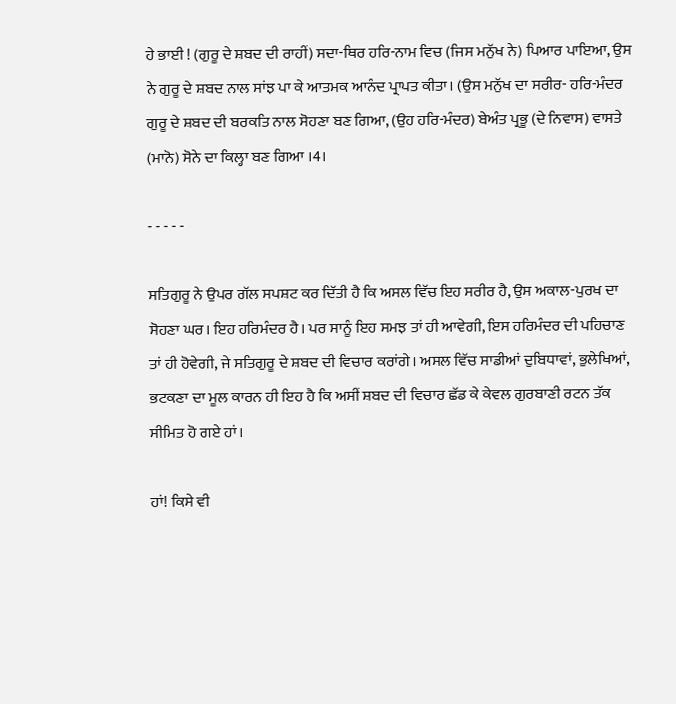ਹੇ ਭਾਈ ! (ਗੁਰੂ ਦੇ ਸ਼ਬਦ ਦੀ ਰਾਹੀਂ) ਸਦਾ-ਥਿਰ ਹਰਿ-ਨਾਮ ਵਿਚ (ਜਿਸ ਮਨੁੱਖ ਨੇ) ਪਿਆਰ ਪਾਇਆ, ਉਸ ਨੇ ਗੁਰੂ ਦੇ ਸ਼ਬਦ ਨਾਲ ਸਾਂਝ ਪਾ ਕੇ ਆਤਮਕ ਆਨੰਦ ਪ੍ਰਾਪਤ ਕੀਤਾ। (ਉਸ ਮਨੁੱਖ ਦਾ ਸਰੀਰ- ਹਰਿ-ਮੰਦਰ ਗੁਰੂ ਦੇ ਸ਼ਬਦ ਦੀ ਬਰਕਤਿ ਨਾਲ ਸੋਹਣਾ ਬਣ ਗਿਆ, (ਉਹ ਹਰਿ-ਮੰਦਰ) ਬੇਅੰਤ ਪ੍ਰਭੂ (ਦੇ ਨਿਵਾਸ) ਵਾਸਤੇ (ਮਾਨੋ) ਸੋਨੇ ਦਾ ਕਿਲ੍ਹਾ ਬਣ ਗਿਆ ।4।

- - - - -

ਸਤਿਗੁਰੂ ਨੇ ਉਪਰ ਗੱਲ ਸਪਸ਼ਟ ਕਰ ਦਿੱਤੀ ਹੈ ਕਿ ਅਸਲ ਵਿੱਚ ਇਹ ਸਰੀਰ ਹੈ, ਉਸ ਅਕਾਲ-ਪੁਰਖ ਦਾ ਸੋਹਣਾ ਘਰ। ਇਹ ਹਰਿਮੰਦਰ ਹੈ। ਪਰ ਸਾਨੂੰ ਇਹ ਸਮਝ ਤਾਂ ਹੀ ਆਵੇਗੀ, ਇਸ ਹਰਿਮੰਦਰ ਦੀ ਪਹਿਚਾਣ ਤਾਂ ਹੀ ਹੋਵੇਗੀ, ਜੇ ਸਤਿਗੁਰੂ ਦੇ ਸ਼ਬਦ ਦੀ ਵਿਚਾਰ ਕਰਾਂਗੇ। ਅਸਲ ਵਿੱਚ ਸਾਡੀਆਂ ਦੁਬਿਧਾਵਾਂ, ਭੁਲੇਖਿਆਂ, ਭਟਕਣਾ ਦਾ ਮੂਲ ਕਾਰਨ ਹੀ ਇਹ ਹੈ ਕਿ ਅਸੀਂ ਸ਼ਬਦ ਦੀ ਵਿਚਾਰ ਛੱਡ ਕੇ ਕੇਵਲ ਗੁਰਬਾਣੀ ਰਟਨ ਤੱਕ ਸੀਮਿਤ ਹੋ ਗਏ ਹਾਂ।

ਹਾਂ! ਕਿਸੇ ਵੀ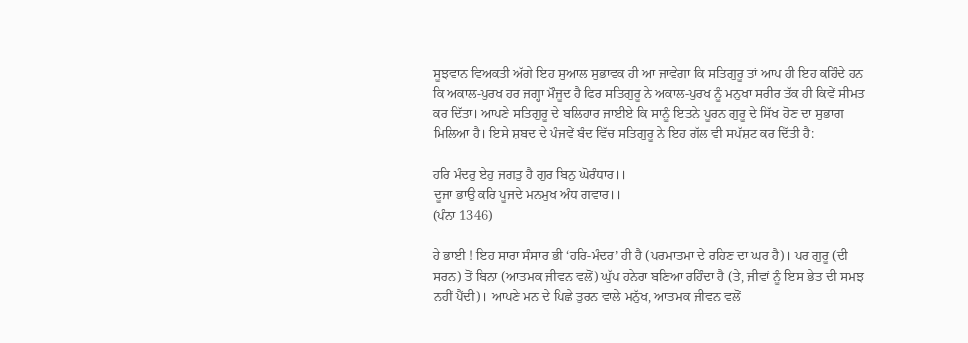ਸੂਝਵਾਨ ਵਿਅਕਤੀ ਅੱਗੇ ਇਹ ਸੁਆਲ ਸੁਭਾਵਕ ਹੀ ਆ ਜਾਵੇਗਾ ਕਿ ਸਤਿਗੁਰੂ ਤਾਂ ਆਪ ਹੀ ਇਹ ਕਹਿੰਦੇ ਹਨ ਕਿ ਅਕਾਲ-ਪੁਰਖ ਹਰ ਜਗ੍ਹਾ ਮੌਜੂਦ ਹੈ ਫਿਰ ਸਤਿਗੁਰੂ ਨੇ ਅਕਾਲ-ਪੁਰਖ ਨੂੰ ਮਨੁਖਾ ਸਰੀਰ ਤੱਕ ਹੀ ਕਿਵੇਂ ਸੀਮਤ ਕਰ ਦਿੱਤਾ। ਆਪਣੇ ਸਤਿਗੁਰੂ ਦੇ ਬਲਿਹਾਰ ਜਾਈਏ ਕਿ ਸਾਨੂੰ ਇਤਨੇ ਪੂਰਨ ਗੁਰੂ ਦੇ ਸਿੱਖ ਹੋਣ ਦਾ ਸੁਭਾਗ ਮਿਲਿਆ ਹੈ। ਇਸੇ ਸ਼ਬਦ ਦੇ ਪੰਜਵੇਂ ਬੰਦ ਵਿੱਚ ਸਤਿਗੁਰੂ ਨੇ ਇਹ ਗੱਲ ਵੀ ਸਪੱਸ਼ਟ ਕਰ ਦਿੱਤੀ ਹੈ:

ਹਰਿ ਮੰਦਰੁ ਏਹੁ ਜਗਤੁ ਹੈ ਗੁਰ ਬਿਨੁ ਘੋਰੰਧਾਰ।।
ਦੂਜਾ ਭਾਉ ਕਰਿ ਪੂਜਦੇ ਮਨਮੁਖ ਅੰਧ ਗਵਾਰ।।
(ਪੰਨਾ 1346)

ਹੇ ਭਾਈ ! ਇਹ ਸਾਰਾ ਸੰਸਾਰ ਭੀ ‘ਹਰਿ-ਮੰਦਰ’ ਹੀ ਹੈ (ਪਰਮਾਤਮਾ ਦੇ ਰਹਿਣ ਦਾ ਘਰ ਹੈ)। ਪਰ ਗੁਰੂ (ਦੀ ਸਰਨ) ਤੋਂ ਬਿਨਾ (ਆਤਮਕ ਜੀਵਨ ਵਲੋਂ) ਘੁੱਪ ਹਨੇਰਾ ਬਣਿਆ ਰਹਿੰਦਾ ਹੈ (ਤੇ, ਜੀਵਾਂ ਨੂੰ ਇਸ ਭੇਤ ਦੀ ਸਮਝ ਨਹੀਂ ਪੈਂਦੀ)। ਆਪਣੇ ਮਨ ਦੇ ਪਿਛੇ ਤੁਰਨ ਵਾਲੇ ਮਨੁੱਖ, ਆਤਮਕ ਜੀਵਨ ਵਲੋਂ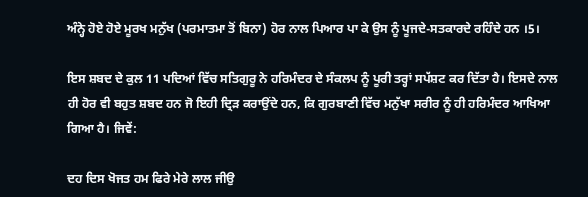ਅੰਨ੍ਹੇ ਹੋਏ ਹੋਏ ਮੂਰਖ ਮਨੁੱਖ (ਪਰਮਾਤਮਾ ਤੋਂ ਬਿਨਾ) ਹੋਰ ਨਾਲ ਪਿਆਰ ਪਾ ਕੇ ਉਸ ਨੂੰ ਪੂਜਦੇ-ਸਤਕਾਰਦੇ ਰਹਿੰਦੇ ਹਨ ।5।

ਇਸ ਸ਼ਬਦ ਦੇ ਕੁਲ 11 ਪਦਿਆਂ ਵਿੱਚ ਸਤਿਗੁਰੂ ਨੇ ਹਰਿਮੰਦਰ ਦੇ ਸੰਕਲਪ ਨੂੰ ਪੂਰੀ ਤਰ੍ਹਾਂ ਸਪੱਸ਼ਟ ਕਰ ਦਿੱਤਾ ਹੈ। ਇਸਦੇ ਨਾਲ ਹੀ ਹੋਰ ਵੀ ਬਹੁਤ ਸ਼ਬਦ ਹਨ ਜੋ ਇਹੀ ਦ੍ਰਿੜ ਕਰਾਉਂਦੇ ਹਨ, ਕਿ ਗੁਰਬਾਣੀ ਵਿੱਚ ਮਨੁੱਖਾ ਸਰੀਰ ਨੂੰ ਹੀ ਹਰਿਮੰਦਰ ਆਖਿਆ ਗਿਆ ਹੈ। ਜਿਵੇਂ:

ਦਹ ਦਿਸ ਖੋਜਤ ਹਮ ਫਿਰੇ ਮੇਰੇ ਲਾਲ ਜੀਉ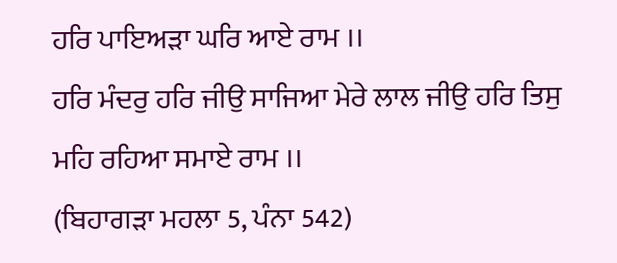ਹਰਿ ਪਾਇਅੜਾ ਘਰਿ ਆਏ ਰਾਮ ।।
ਹਰਿ ਮੰਦਰੁ ਹਰਿ ਜੀਉ ਸਾਜਿਆ ਮੇਰੇ ਲਾਲ ਜੀਉ ਹਰਿ ਤਿਸੁ ਮਹਿ ਰਹਿਆ ਸਮਾਏ ਰਾਮ ।।
(ਬਿਹਾਗੜਾ ਮਹਲਾ 5, ਪੰਨਾ 542)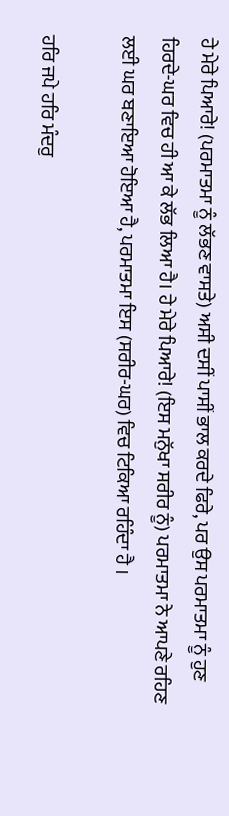ਹੇ ਮੇਰੇ ਪਿਆਰੇ! (ਪਰਮਾਤਮਾ ਨੂੰ ਲੱਭਣ ਵਾਸਤੇ) ਅਸੀ ਦਸੀਂ ਪਾਸੀਂ ਭਾਲ ਕਰਦੇ ਫਿਰੇ, ਪਰ ਉਸ ਪਰਮਾਤਮਾ ਨੂੰ ਹੁਣ ਹਿਰਦੇ-ਘਰ ਵਿਚ ਹੀ ਆ ਕੇ ਲੱਭ ਲਿਆ ਹੈ। ਹੇ ਮੇਰੇ ਪਿਆਰੇ! (ਇਸ ਮਨੁੱਖਾ ਸਰੀਰ ਨੂੰ) ਪਰਮਾਤਮਾ ਨੇ ਆਪਣੇ ਰਹਿਣ ਲਈ ਘਰ ਬਣਾਇਆ ਹੋਇਆ ਹੈ, ਪਰਮਾਤਮਾ ਇਸ (ਸਰੀਰ-ਘਰ) ਵਿਚ ਟਿਕਿਆ ਰਹਿੰਦਾ ਹੈ ।

ਹਰਿ ਜਪੇ ਹਰਿ ਮੰਦਰੁ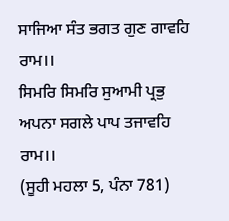ਸਾਜਿਆ ਸੰਤ ਭਗਤ ਗੁਣ ਗਾਵਹਿ ਰਾਮ।।
ਸਿਮਰਿ ਸਿਮਰਿ ਸੁਆਮੀ ਪ੍ਰਭੁ ਅਪਨਾ ਸਗਲੇ ਪਾਪ ਤਜਾਵਹਿ ਰਾਮ।।
(ਸੂਹੀ ਮਹਲਾ 5, ਪੰਨਾ 781)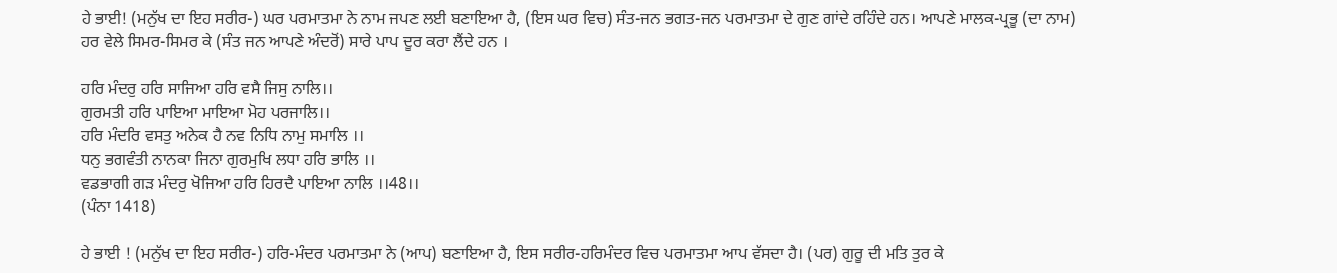ਹੇ ਭਾਈ! (ਮਨੁੱਖ ਦਾ ਇਹ ਸਰੀਰ-) ਘਰ ਪਰਮਾਤਮਾ ਨੇ ਨਾਮ ਜਪਣ ਲਈ ਬਣਾਇਆ ਹੈ, (ਇਸ ਘਰ ਵਿਚ) ਸੰਤ-ਜਨ ਭਗਤ-ਜਨ ਪਰਮਾਤਮਾ ਦੇ ਗੁਣ ਗਾਂਦੇ ਰਹਿੰਦੇ ਹਨ। ਆਪਣੇ ਮਾਲਕ-ਪ੍ਰਭੂ (ਦਾ ਨਾਮ) ਹਰ ਵੇਲੇ ਸਿਮਰ-ਸਿਮਰ ਕੇ (ਸੰਤ ਜਨ ਆਪਣੇ ਅੰਦਰੋਂ) ਸਾਰੇ ਪਾਪ ਦੂਰ ਕਰਾ ਲੈਂਦੇ ਹਨ ।

ਹਰਿ ਮੰਦਰੁ ਹਰਿ ਸਾਜਿਆ ਹਰਿ ਵਸੈ ਜਿਸੁ ਨਾਲਿ।।
ਗੁਰਮਤੀ ਹਰਿ ਪਾਇਆ ਮਾਇਆ ਮੋਹ ਪਰਜਾਲਿ।।
ਹਰਿ ਮੰਦਰਿ ਵਸਤੁ ਅਨੇਕ ਹੈ ਨਵ ਨਿਧਿ ਨਾਮੁ ਸਮਾਲਿ ।।
ਧਨੁ ਭਗਵੰਤੀ ਨਾਨਕਾ ਜਿਨਾ ਗੁਰਮੁਖਿ ਲਧਾ ਹਰਿ ਭਾਲਿ ।।
ਵਡਭਾਗੀ ਗੜ ਮੰਦਰੁ ਖੋਜਿਆ ਹਰਿ ਹਿਰਦੈ ਪਾਇਆ ਨਾਲਿ ।।48।।
(ਪੰਨਾ 1418)

ਹੇ ਭਾਈ ! (ਮਨੁੱਖ ਦਾ ਇਹ ਸਰੀਰ-) ਹਰਿ-ਮੰਦਰ ਪਰਮਾਤਮਾ ਨੇ (ਆਪ) ਬਣਾਇਆ ਹੈ, ਇਸ ਸਰੀਰ-ਹਰਿਮੰਦਰ ਵਿਚ ਪਰਮਾਤਮਾ ਆਪ ਵੱਸਦਾ ਹੈ। (ਪਰ) ਗੁਰੂ ਦੀ ਮਤਿ ਤੁਰ ਕੇ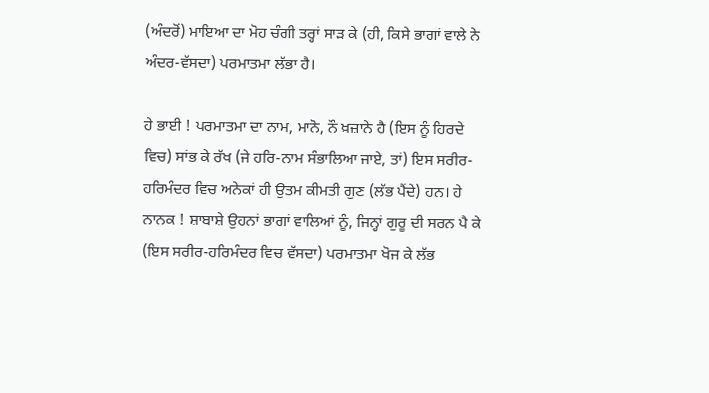(ਅੰਦਰੋਂ) ਮਾਇਆ ਦਾ ਮੋਹ ਚੰਗੀ ਤਰ੍ਹਾਂ ਸਾੜ ਕੇ (ਹੀ, ਕਿਸੇ ਭਾਗਾਂ ਵਾਲੇ ਨੇ ਅੰਦਰ-ਵੱਸਦਾ) ਪਰਮਾਤਮਾ ਲੱਭਾ ਹੈ।

ਹੇ ਭਾਈ ! ਪਰਮਾਤਮਾ ਦਾ ਨਾਮ, ਮਾਨੋ, ਨੌ ਖ਼ਜ਼ਾਨੇ ਹੈ (ਇਸ ਨੂੰ ਹਿਰਦੇ ਵਿਚ) ਸਾਂਭ ਕੇ ਰੱਖ (ਜੇ ਹਰਿ-ਨਾਮ ਸੰਭਾਲਿਆ ਜਾਏ, ਤਾਂ) ਇਸ ਸਰੀਰ-ਹਰਿਮੰਦਰ ਵਿਚ ਅਨੇਕਾਂ ਹੀ ਉਤਮ ਕੀਮਤੀ ਗੁਣ (ਲੱਭ ਪੈਂਦੇ) ਹਨ। ਹੇ ਨਾਨਕ ! ਸ਼ਾਬਾਸ਼ੇ ਉਹਨਾਂ ਭਾਗਾਂ ਵਾਲਿਆਂ ਨੂੰ, ਜਿਨ੍ਹਾਂ ਗੁਰੂ ਦੀ ਸਰਨ ਪੈ ਕੇ (ਇਸ ਸਰੀਰ-ਹਰਿਮੰਦਰ ਵਿਚ ਵੱਸਦਾ) ਪਰਮਾਤਮਾ ਖੋਜ ਕੇ ਲੱਭ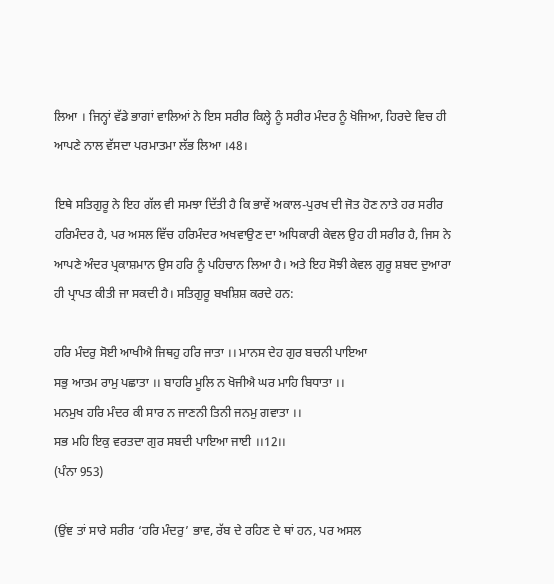ਲਿਆ । ਜਿਨ੍ਹਾਂ ਵੱਡੇ ਭਾਗਾਂ ਵਾਲਿਆਂ ਨੇ ਇਸ ਸਰੀਰ ਕਿਲ੍ਹੇ ਨੂੰ ਸਰੀਰ ਮੰਦਰ ਨੂੰ ਖੋਜਿਆ, ਹਿਰਦੇ ਵਿਚ ਹੀ ਆਪਣੇ ਨਾਲ ਵੱਸਦਾ ਪਰਮਾਤਮਾ ਲੱਭ ਲਿਆ ।48।

ਇਥੇ ਸਤਿਗੁਰੂ ਨੇ ਇਹ ਗੱਲ ਵੀ ਸਮਝਾ ਦਿੱਤੀ ਹੈ ਕਿ ਭਾਵੇਂ ਅਕਾਲ-ਪੁਰਖ ਦੀ ਜੋਤ ਹੋਣ ਨਾਤੇ ਹਰ ਸਰੀਰ ਹਰਿਮੰਦਰ ਹੈ, ਪਰ ਅਸਲ ਵਿੱਚ ਹਰਿਮੰਦਰ ਅਖਵਾਉਣ ਦਾ ਅਧਿਕਾਰੀ ਕੇਵਲ ਉਹ ਹੀ ਸਰੀਰ ਹੈ, ਜਿਸ ਨੇ ਆਪਣੇ ਅੰਦਰ ਪ੍ਰਕਾਸ਼ਮਾਨ ਉਸ ਹਰਿ ਨੂੰ ਪਹਿਚਾਨ ਲਿਆ ਹੈ। ਅਤੇ ਇਹ ਸੋਝੀ ਕੇਵਲ ਗੁਰੂ ਸ਼ਬਦ ਦੁਆਰਾ ਹੀ ਪ੍ਰਾਪਤ ਕੀਤੀ ਜਾ ਸਕਦੀ ਹੈ। ਸਤਿਗੁਰੂ ਬਖਸ਼ਿਸ਼ ਕਰਦੇ ਹਨ:

ਹਰਿ ਮੰਦਰੁ ਸੋਈ ਆਖੀਐ ਜਿਥਹੁ ਹਰਿ ਜਾਤਾ ।। ਮਾਨਸ ਦੇਹ ਗੁਰ ਬਚਨੀ ਪਾਇਆ
ਸਭੁ ਆਤਮ ਰਾਮੁ ਪਛਾਤਾ ।। ਬਾਹਰਿ ਮੂਲਿ ਨ ਖੋਜੀਐ ਘਰ ਮਾਹਿ ਬਿਧਾਤਾ ।।
ਮਨਮੁਖ ਹਰਿ ਮੰਦਰ ਕੀ ਸਾਰ ਨ ਜਾਣਨੀ ਤਿਨੀ ਜਨਮੁ ਗਵਾਤਾ ।।
ਸਭ ਮਹਿ ਇਕੁ ਵਰਤਦਾ ਗੁਰ ਸਬਦੀ ਪਾਇਆ ਜਾਈ ।।12।।
(ਪੰਨਾ 953)

(ਉਂਞ ਤਾਂ ਸਾਰੇ ਸਰੀਰ ‘ਹਰਿ ਮੰਦਰੁ’ ਭਾਵ, ਰੱਬ ਦੇ ਰਹਿਣ ਦੇ ਥਾਂ ਹਨ, ਪਰ ਅਸਲ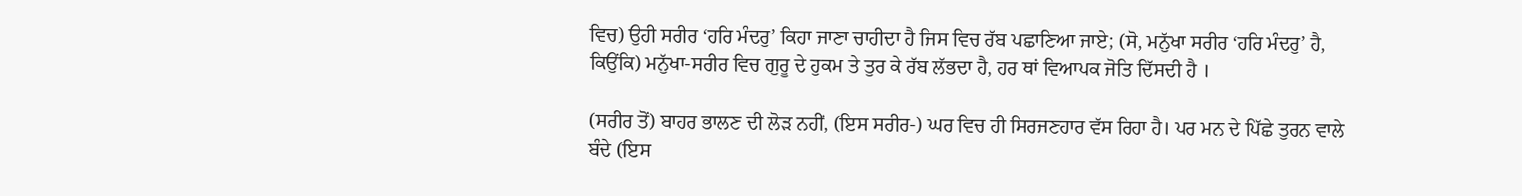ਵਿਚ) ਉਹੀ ਸਰੀਰ ‘ਹਰਿ ਮੰਦਰੁ’ ਕਿਹਾ ਜਾਣਾ ਚਾਹੀਦਾ ਹੈ ਜਿਸ ਵਿਚ ਰੱਬ ਪਛਾਣਿਆ ਜਾਏ; (ਸੋ, ਮਨੁੱਖਾ ਸਰੀਰ ‘ਹਰਿ ਮੰਦਰੁ’ ਹੈ, ਕਿਉਂਕਿ) ਮਨੁੱਖਾ-ਸਰੀਰ ਵਿਚ ਗੁਰੂ ਦੇ ਹੁਕਮ ਤੇ ਤੁਰ ਕੇ ਰੱਬ ਲੱਭਦਾ ਹੈ, ਹਰ ਥਾਂ ਵਿਆਪਕ ਜੋਤਿ ਦਿੱਸਦੀ ਹੈ ।

(ਸਰੀਰ ਤੋਂ) ਬਾਹਰ ਭਾਲਣ ਦੀ ਲੋੜ ਨਹੀਂ, (ਇਸ ਸਰੀਰ-) ਘਰ ਵਿਚ ਹੀ ਸਿਰਜਣਹਾਰ ਵੱਸ ਰਿਹਾ ਹੈ। ਪਰ ਮਨ ਦੇ ਪਿੱਛੇ ਤੁਰਨ ਵਾਲੇ ਬੰਦੇ (ਇਸ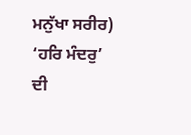ਮਨੁੱਖਾ ਸਰੀਰ) ‘ਹਰਿ ਮੰਦਰੁ’ ਦੀ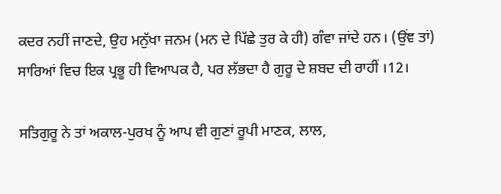ਕਦਰ ਨਹੀਂ ਜਾਣਦੇ, ਉਹ ਮਨੁੱਖਾ ਜਨਮ (ਮਨ ਦੇ ਪਿੱਛੇ ਤੁਰ ਕੇ ਹੀ) ਗੰਵਾ ਜਾਂਦੇ ਹਨ। (ਉਂਞ ਤਾਂ) ਸਾਰਿਆਂ ਵਿਚ ਇਕ ਪ੍ਰਭੂ ਹੀ ਵਿਆਪਕ ਹੈ, ਪਰ ਲੱਭਦਾ ਹੈ ਗੁਰੂ ਦੇ ਸ਼ਬਦ ਦੀ ਰਾਹੀਂ ।12।

ਸਤਿਗੁਰੂ ਨੇ ਤਾਂ ਅਕਾਲ-ਪੁਰਖ ਨੂੰ ਆਪ ਵੀ ਗੁਣਾਂ ਰੂਪੀ ਮਾਣਕ, ਲਾਲ,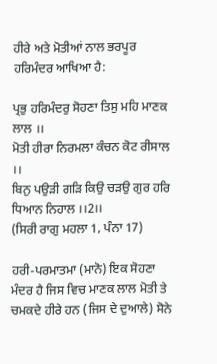ਹੀਰੇ ਅਤੇ ਮੋਤੀਆਂ ਨਾਲ ਭਰਪੂਰ ਹਰਿਮੰਦਰ ਆਖਿਆ ਹੈ:

ਪ੍ਰਭੁ ਹਰਿਮੰਦਰੁ ਸੋਹਣਾ ਤਿਸੁ ਮਹਿ ਮਾਣਕ ਲਾਲ ।।
ਮੋਤੀ ਹੀਰਾ ਨਿਰਮਲਾ ਕੰਚਨ ਕੋਟ ਰੀਸਾਲ ।।
ਬਿਨੁ ਪਉੜੀ ਗੜਿ ਕਿਉ ਚੜਉ ਗੁਰ ਹਰਿ ਧਿਆਨ ਨਿਹਾਲ ।।2।।
(ਸਿਰੀ ਰਾਗੁ ਮਹਲਾ 1, ਪੰਨਾ 17)

ਹਰੀ-ਪਰਮਾਤਮਾ (ਮਾਨੋ) ਇਕ ਸੋਹਣਾ ਮੰਦਰ ਹੈ ਜਿਸ ਵਿਚ ਮਾਣਕ ਲਾਲ ਮੋਤੀ ਤੇ ਚਮਕਦੇ ਹੀਰੇ ਹਨ (ਜਿਸ ਦੇ ਦੁਆਲੇ) ਸੋਨੇ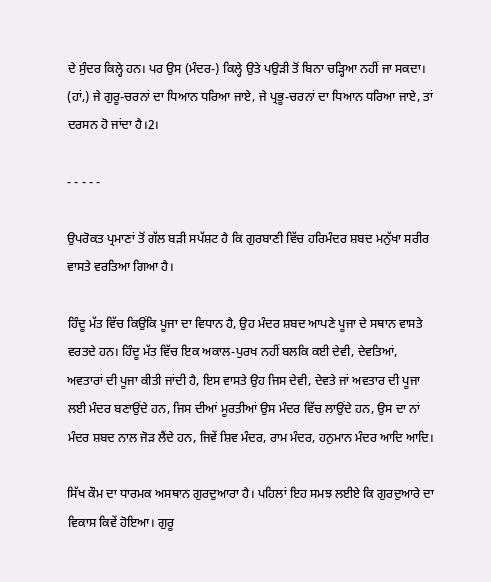ਦੇ ਸੁੰਦਰ ਕਿਲ੍ਹੇ ਹਨ। ਪਰ ਉਸ (ਮੰਦਰ-) ਕਿਲ੍ਹੇ ਉਤੇ ਪਉੜੀ ਤੋਂ ਬਿਨਾ ਚੜ੍ਹਿਆ ਨਹੀਂ ਜਾ ਸਕਦਾ। (ਹਾਂ,) ਜੇ ਗੁਰੂ-ਚਰਨਾਂ ਦਾ ਧਿਆਨ ਧਰਿਆ ਜਾਏ, ਜੇ ਪ੍ਰਭੂ-ਚਰਨਾਂ ਦਾ ਧਿਆਨ ਧਰਿਆ ਜਾਏ, ਤਾਂ ਦਰਸਨ ਹੋ ਜਾਂਦਾ ਹੈ।2।

- - - - -

ਉਪਰੋਕਤ ਪ੍ਰਮਾਣਾਂ ਤੋਂ ਗੱਲ ਬੜੀ ਸਪੱਸ਼ਟ ਹੈ ਕਿ ਗੁਰਬਾਣੀ ਵਿੱਚ ਹਰਿਮੰਦਰ ਸ਼ਬਦ ਮਨੁੱਖਾ ਸਰੀਰ ਵਾਸਤੇ ਵਰਤਿਆ ਗਿਆ ਹੈ।

ਹਿੰਦੂ ਮੱਤ ਵਿੱਚ ਕਿਉਂਕਿ ਪੂਜਾ ਦਾ ਵਿਧਾਨ ਹੈ, ਉਹ ਮੰਦਰ ਸ਼ਬਦ ਆਪਣੇ ਪੂਜਾ ਦੇ ਸਥਾਨ ਵਾਸਤੇ ਵਰਤਦੇ ਹਨ। ਹਿੰਦੂ ਮੱਤ ਵਿੱਚ ਇਕ ਅਕਾਲ-ਪੁਰਖ ਨਹੀਂ ਬਲਕਿ ਕਈ ਦੇਵੀ, ਦੇਵਤਿਆਂ, ਅਵਤਾਰਾਂ ਦੀ ਪੂਜਾ ਕੀਤੀ ਜਾਂਦੀ ਹੈ, ਇਸ ਵਾਸਤੇ ਉਹ ਜਿਸ ਦੇਵੀ, ਦੇਵਤੇ ਜਾਂ ਅਵਤਾਰ ਦੀ ਪੂਜਾ ਲਈ ਮੰਦਰ ਬਣਾਉਂਦੇ ਹਨ, ਜਿਸ ਦੀਆਂ ਮੂਰਤੀਆਂ ਉਸ ਮੰਦਰ ਵਿੱਚ ਲਾਉਂਦੇ ਹਨ, ਉਸ ਦਾ ਨਾਂ ਮੰਦਰ ਸ਼ਬਦ ਨਾਲ ਜੋੜ ਲੈਂਦੇ ਹਨ, ਜਿਵੇਂ ਸ਼ਿਵ ਮੰਦਰ, ਰਾਮ ਮੰਦਰ, ਹਨੁਮਾਨ ਮੰਦਰ ਆਦਿ ਆਦਿ।

ਸਿੱਖ ਕੌਮ ਦਾ ਧਾਰਮਕ ਅਸਥਾਨ ਗੁਰਦੁਆਰਾ ਹੈ। ਪਹਿਲਾਂ ਇਹ ਸਮਝ ਲਈਏ ਕਿ ਗੁਰਦੁਆਰੇ ਦਾ ਵਿਕਾਸ ਕਿਵੇਂ ਹੋਇਆ। ਗੁਰੂ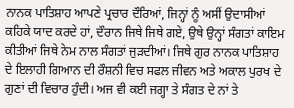ਨਾਨਕ ਪਾਤਿਸ਼ਾਹ ਆਪਣੇ ਪ੍ਰਚਾਰ ਦੌਰਿਆਂ, ਜਿਨ੍ਹਾਂ ਨੂੰ ਅਸੀਂ ਉਦਾਸੀਆਂ ਕਹਿਕੇ ਯਾਦ ਕਰਦੇ ਹਾਂ, ਦੌਰਾਨ ਜਿਥੇ ਜਿਥੇ ਗਏ, ਉਥੇ ਉਨ੍ਹਾਂ ਸੰਗਤਾਂ ਕਾਇਮ ਕੀਤੀਆਂ ਜਿਥੇ ਨੇਮ ਨਾਲ ਸੰਗਤਾਂ ਜੁੜਦੀਆਂ। ਜਿਥੇ ਗੁਰ ਨਾਨਕ ਪਾਤਿਸ਼ਾਹ ਦੇ ਇਲਾਹੀ ਗਿਆਨ ਦੀ ਰੌਸ਼ਨੀ ਵਿਚ ਸਫਲ ਜੀਵਨ ਅਤੇ ਅਕਾਲ ਪੁਰਖ ਦੇ ਗੁਣਾਂ ਦੀ ਵਿਚਾਰ ਹੁੰਦੀ। ਅਜ ਵੀ ਕਈ ਜਗ੍ਹਾ ਤੇ ਸੰਗਤ ਦੇ ਨਾਂ ਤੇ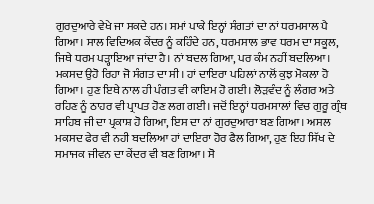ਗੁਰਦੁਆਰੇ ਵੇਖੇ ਜਾ ਸਕਦੇ ਹਨ। ਸਮਾਂ ਪਾਕੇ ਇਨ੍ਹਾਂ ਸੰਗਤਾਂ ਦਾ ਨਾਂ ਧਰਮਸਾਲ ਪੈ ਗਿਆ। ਸਾਲ ਵਿਦਿਅਕ ਕੇਂਦਰ ਨੂੰ ਕਹਿੰਦੇ ਹਨ, ਧਰਮਸਾਲ ਭਾਵ ਧਰਮ ਦਾ ਸਕੂਲ, ਜਿਥੇ ਧਰਮ ਪੜ੍ਹਾਇਆ ਜਾਂਦਾ ਹੈ। ਨਾਂ ਬਦਲ ਗਿਆ, ਪਰ ਕੰਮ ਨਹੀਂ ਬਦਲਿਆ। ਮਕਸਦ ਉਹੋ ਰਿਹਾ ਜੋ ਸੰਗਤ ਦਾ ਸੀ। ਹਾਂ ਦਾਇਰਾ ਪਹਿਲਾਂ ਨਾਲੋਂ ਕੁਝ ਮੋਕਲਾ ਹੋ ਗਿਆ। ਹੁਣ ਇਥੇ ਨਾਲ ਹੀ ਪੰਗਤ ਵੀ ਕਾਇਮ ਹੋ ਗਈ। ਲੋੜਵੰਦ ਨੂੰ ਲੰਗਰ ਅਤੇ ਰਹਿਣ ਨੂੰ ਠਾਹਰ ਵੀ ਪ੍ਰਾਪਤ ਹੋਣ ਲਗ ਗਈ। ਜਦੋਂ ਇਨ੍ਹਾਂ ਧਰਮਸਾਲਾਂ ਵਿਚ ਗੁਰੂ ਗ੍ਰੰਥ ਸਾਹਿਬ ਜੀ ਦਾ ਪ੍ਰਕਾਸ਼ ਹੋ ਗਿਆ, ਇਸ ਦਾ ਨਾਂ ਗੁਰਦੁਆਰਾ ਬਣ ਗਿਆ। ਅਸਲ ਮਕਸਦ ਫੇਰ ਵੀ ਨਹੀ ਬਦਲਿਆ ਹਾਂ ਦਾਇਰਾ ਹੋਰ ਫੈਲ ਗਿਆ, ਹੁਣ ਇਹ ਸਿੱਖ ਦੇ ਸਮਾਜਕ ਜੀਵਨ ਦਾ ਕੇਂਦਰ ਵੀ ਬਣ ਗਿਆ। ਸੋ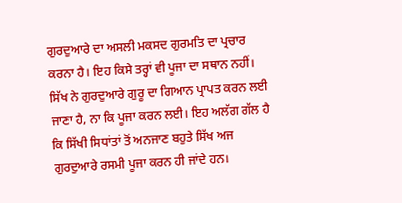ਗੁਰਦੁਆਰੇ ਦਾ ਅਸਲੀ ਮਕਸਦ ਗੁਰਮਤਿ ਦਾ ਪ੍ਰਚਾਰ ਕਰਨਾ ਹੈ। ਇਹ ਕਿਸੇ ਤਰ੍ਹਾਂ ਵੀ ਪੂਜਾ ਦਾ ਸਥਾਨ ਨਹੀਂ। ਸਿੱਖ ਨੇ ਗੁਰਦੁਆਰੇ ਗੁਰੂ ਦਾ ਗਿਆਨ ਪ੍ਰਾਪਤ ਕਰਨ ਲਈ ਜਾਣਾ ਹੈ, ਨਾ ਕਿ ਪੂਜਾ ਕਰਨ ਲਈ। ਇਹ ਅਲੱਗ ਗੱਲ ਹੈ ਕਿ ਸਿੱਖੀ ਸਿਧਾਂਤਾਂ ਤੋਂ ਅਨਜਾਣ ਬਹੁਤੇ ਸਿੱਖ ਅਜ ਗੁਰਦੁਆਰੇ ਰਸਮੀ ਪੂਜਾ ਕਰਨ ਹੀ ਜਾਂਦੇ ਹਨ।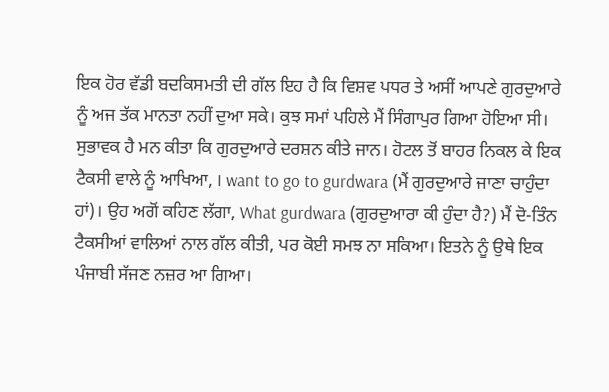ਇਕ ਹੋਰ ਵੱਡੀ ਬਦਕਿਸਮਤੀ ਦੀ ਗੱਲ ਇਹ ਹੈ ਕਿ ਵਿਸ਼ਵ ਪਧਰ ਤੇ ਅਸੀਂ ਆਪਣੇ ਗੁਰਦੁਆਰੇ ਨੂੰ ਅਜ ਤੱਕ ਮਾਨਤਾ ਨਹੀਂ ਦੁਆ ਸਕੇ। ਕੁਝ ਸਮਾਂ ਪਹਿਲੇ ਮੈਂ ਸਿੰਗਾਪੁਰ ਗਿਆ ਹੋਇਆ ਸੀ। ਸੁਭਾਵਕ ਹੈ ਮਨ ਕੀਤਾ ਕਿ ਗੁਰਦੁਆਰੇ ਦਰਸ਼ਨ ਕੀਤੇ ਜਾਨ। ਹੋਟਲ ਤੋਂ ਬਾਹਰ ਨਿਕਲ ਕੇ ਇਕ ਟੈਕਸੀ ਵਾਲੇ ਨੂੰ ਆਖਿਆ, I want to go to gurdwara (ਮੈਂ ਗੁਰਦੁਆਰੇ ਜਾਣਾ ਚਾਹੁੰਦਾ ਹਾਂ)। ਉਹ ਅਗੋਂ ਕਹਿਣ ਲੱਗਾ, What gurdwara (ਗੁਰਦੁਆਰਾ ਕੀ ਹੁੰਦਾ ਹੈ?) ਮੈਂ ਦੋ-ਤਿੰਨ ਟੈਕਸੀਆਂ ਵਾਲਿਆਂ ਨਾਲ ਗੱਲ ਕੀਤੀ, ਪਰ ਕੋਈ ਸਮਝ ਨਾ ਸਕਿਆ। ਇਤਨੇ ਨੂੰ ਉਥੇ ਇਕ ਪੰਜਾਬੀ ਸੱਜਣ ਨਜ਼ਰ ਆ ਗਿਆ।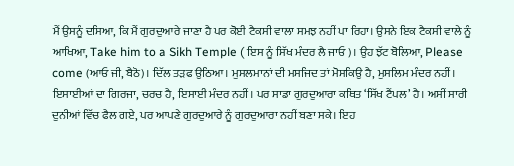ਮੈਂ ਉਸਨੂੰ ਦਸਿਆ, ਕਿ ਮੈਂ ਗੁਰਦੁਆਰੇ ਜਾਣਾ ਹੈ ਪਰ ਕੋਈ ਟੈਕਸੀ ਵਾਲਾ ਸਮਝ ਨਹੀਂ ਪਾ ਰਿਹਾ। ਉਸਨੇ ਇਕ ਟੈਕਸੀ ਵਾਲੇ ਨੂੰ ਆਖਿਆ, Take him to a Sikh Temple ( ਇਸ ਨੂੰ ਸਿੱਖ ਮੰਦਰ ਲੈ ਜਾਓ)। ਉਹ ਝੱਟ ਬੋਲਿਆ, Please come (ਆਓ ਜੀ, ਬੈਠੋ)। ਦਿੱਲ ਤੜਫ ਉਠਿਆ। ਮੁਸਲਮਾਨਾਂ ਦੀ ਮਸਜਿਦ ਤਾਂ ਮੋਸਕਿਉ ਹੈ, ਮੁਸਲਿਮ ਮੰਦਰ ਨਹੀਂ। ਇਸਾਈਆਂ ਦਾ ਗਿਰਜਾ, ਚਰਚ ਹੈ, ਇਸਾਈ ਮੰਦਰ ਨਹੀਂ। ਪਰ ਸਾਡਾ ਗੁਰਦੁਆਰਾ ਕਥਿਤ ‘ਸਿੱਖ ਟੈਂਪਲ’ ਹੈ। ਅਸੀਂ ਸਾਰੀ ਦੁਨੀਆਂ ਵਿੱਚ ਫੈਲ ਗਏ, ਪਰ ਆਪਣੇ ਗੁਰਦੁਆਰੇ ਨੂੰ ਗੁਰਦੁਆਰਾ ਨਹੀਂ ਬਣਾ ਸਕੇ। ਇਹ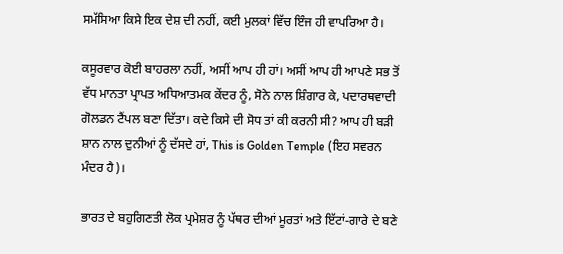ਸਮੱਸਿਆ ਕਿਸੇ ਇਕ ਦੇਸ਼ ਦੀ ਨਹੀਂ, ਕਈ ਮੁਲਕਾਂ ਵਿੱਚ ਇੰਜ ਹੀ ਵਾਪਰਿਆ ਹੈ।

ਕਸੂਰਵਾਰ ਕੋਈ ਬਾਹਰਲਾ ਨਹੀਂ, ਅਸੀਂ ਆਪ ਹੀ ਹਾਂ। ਅਸੀਂ ਆਪ ਹੀ ਆਪਣੇ ਸਭ ਤੋਂ ਵੱਧ ਮਾਨਤਾ ਪ੍ਰਾਪਤ ਅਧਿਆਤਮਕ ਕੇਂਦਰ ਨੂੰ, ਸੋਨੇ ਨਾਲ ਸ਼ਿੰਗਾਰ ਕੇ, ਪਦਾਰਥਵਾਦੀ ਗੋਲਡਨ ਟੈਂਪਲ ਬਣਾ ਦਿੱਤਾ। ਕਦੇ ਕਿਸੇ ਦੀ ਸੋਧ ਤਾਂ ਕੀ ਕਰਨੀ ਸੀ? ਆਪ ਹੀ ਬੜੀ ਸ਼ਾਨ ਨਾਲ ਦੁਨੀਆਂ ਨੂੰ ਦੱਸਦੇ ਹਾਂ, This is Golden Temple (ਇਹ ਸਵਰਨ ਮੰਦਰ ਹੈ)।

ਭਾਰਤ ਦੇ ਬਹੁਗਿਣਤੀ ਲੋਕ ਪ੍ਰਮੇਸ਼ਰ ਨੂੰ ਪੱਥਰ ਦੀਆਂ ਮੂਰਤਾਂ ਅਤੇ ਇੱਟਾਂ-ਗਾਰੇ ਦੇ ਬਣੇ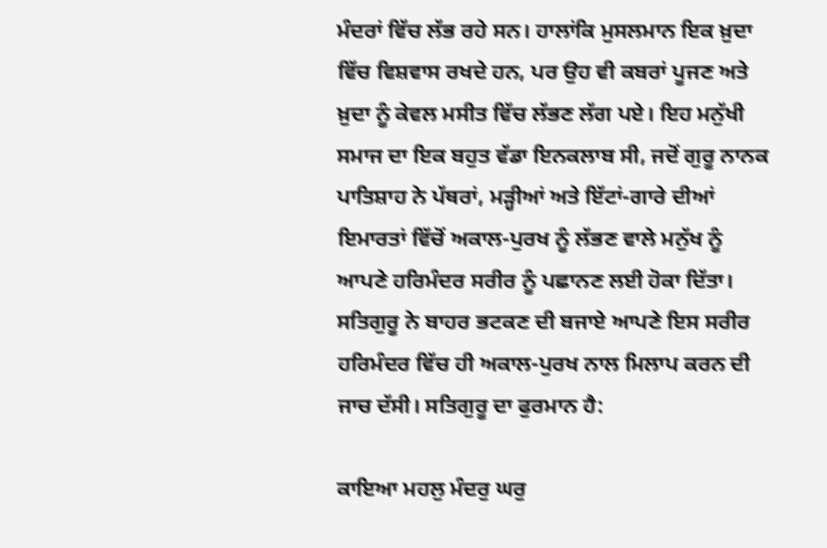ਮੰਦਰਾਂ ਵਿੱਚ ਲੱਭ ਰਹੇ ਸਨ। ਹਾਲਾਂਕਿ ਮੁਸਲਮਾਨ ਇਕ ਖ਼ੁਦਾ ਵਿੱਚ ਵਿਸ਼ਵਾਸ ਰਖਦੇ ਹਨ, ਪਰ ਉਹ ਵੀ ਕਬਰਾਂ ਪੂਜਣ ਅਤੇ ਖ਼ੁਦਾ ਨੂੰ ਕੇਵਲ ਮਸੀਤ ਵਿੱਚ ਲੱਭਣ ਲੱਗ ਪਏ। ਇਹ ਮਨੁੱਖੀ ਸਮਾਜ ਦਾ ਇਕ ਬਹੁਤ ਵੱਡਾ ਇਨਕਲਾਬ ਸੀ, ਜਦੋਂ ਗੁਰੂ ਨਾਨਕ ਪਾਤਿਸ਼ਾਹ ਨੇ ਪੱਥਰਾਂ, ਮੜ੍ਹੀਆਂ ਅਤੇ ਇੱਟਾਂ-ਗਾਰੇ ਦੀਆਂ ਇਮਾਰਤਾਂ ਵਿੱਚੋਂ ਅਕਾਲ-ਪੁਰਖ ਨੂੰ ਲੱਭਣ ਵਾਲੇ ਮਨੁੱਖ ਨੂੰ ਆਪਣੇ ਹਰਿਮੰਦਰ ਸਰੀਰ ਨੂੰ ਪਛਾਨਣ ਲਈ ਹੋਕਾ ਦਿੱਤਾ। ਸਤਿਗੁਰੂ ਨੇ ਬਾਹਰ ਭਟਕਣ ਦੀ ਬਜਾਏ ਆਪਣੇ ਇਸ ਸਰੀਰ ਹਰਿਮੰਦਰ ਵਿੱਚ ਹੀ ਅਕਾਲ-ਪੁਰਖ ਨਾਲ ਮਿਲਾਪ ਕਰਨ ਦੀ ਜਾਚ ਦੱਸੀ। ਸਤਿਗੁਰੂ ਦਾ ਫੁਰਮਾਨ ਹੈ:

ਕਾਇਆ ਮਹਲੁ ਮੰਦਰੁ ਘਰੁ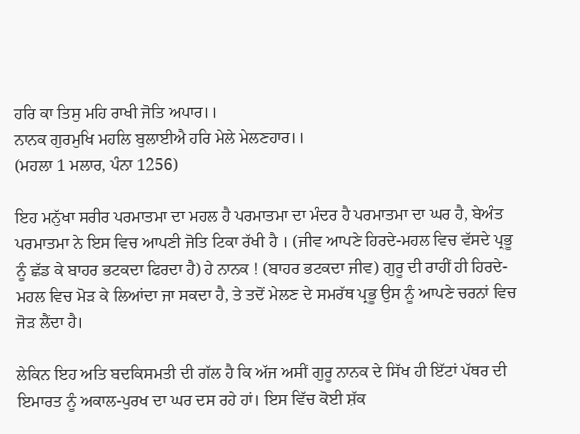ਹਰਿ ਕਾ ਤਿਸੁ ਮਹਿ ਰਾਖੀ ਜੋਤਿ ਅਪਾਰ।।
ਨਾਨਕ ਗੁਰਮੁਖਿ ਮਹਲਿ ਬੁਲਾਈਐ ਹਰਿ ਮੇਲੇ ਮੇਲਣਹਾਰ।।
(ਮਹਲਾ 1 ਮਲਾਰ, ਪੰਨਾ 1256)

ਇਹ ਮਨੁੱਖਾ ਸਰੀਰ ਪਰਮਾਤਮਾ ਦਾ ਮਹਲ ਹੈ ਪਰਮਾਤਮਾ ਦਾ ਮੰਦਰ ਹੈ ਪਰਮਾਤਮਾ ਦਾ ਘਰ ਹੈ, ਬੇਅੰਤ ਪਰਮਾਤਮਾ ਨੇ ਇਸ ਵਿਚ ਆਪਣੀ ਜੋਤਿ ਟਿਕਾ ਰੱਖੀ ਹੈ । (ਜੀਵ ਆਪਣੇ ਹਿਰਦੇ-ਮਹਲ ਵਿਚ ਵੱਸਦੇ ਪ੍ਰਭੂ ਨੂੰ ਛੱਡ ਕੇ ਬਾਹਰ ਭਟਕਦਾ ਫਿਰਦਾ ਹੈ) ਹੇ ਨਾਨਕ ! (ਬਾਹਰ ਭਟਕਦਾ ਜੀਵ) ਗੁਰੂ ਦੀ ਰਾਹੀਂ ਹੀ ਹਿਰਦੇ-ਮਹਲ ਵਿਚ ਮੋੜ ਕੇ ਲਿਆਂਦਾ ਜਾ ਸਕਦਾ ਹੈ, ਤੇ ਤਦੋਂ ਮੇਲਣ ਦੇ ਸਮਰੱਥ ਪ੍ਰਭੂ ਉਸ ਨੂੰ ਆਪਣੇ ਚਰਨਾਂ ਵਿਚ ਜੋੜ ਲੈਂਦਾ ਹੈ।

ਲੇਕਿਨ ਇਹ ਅਤਿ ਬਦਕਿਸਮਤੀ ਦੀ ਗੱਲ ਹੈ ਕਿ ਅੱਜ ਅਸੀਂ ਗੁਰੂ ਨਾਨਕ ਦੇ ਸਿੱਖ ਹੀ ਇੱਟਾਂ ਪੱਥਰ ਦੀ ਇਮਾਰਤ ਨੂੰ ਅਕਾਲ-ਪੁਰਖ ਦਾ ਘਰ ਦਸ ਰਹੇ ਹਾਂ। ਇਸ ਵਿੱਚ ਕੋਈ ਸ਼ੱਕ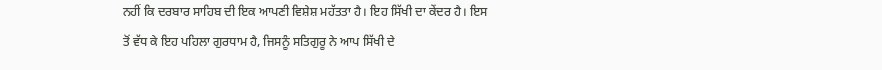ਨਹੀਂ ਕਿ ਦਰਬਾਰ ਸਾਹਿਬ ਦੀ ਇਕ ਆਪਣੀ ਵਿਸ਼ੇਸ਼ ਮਹੱਤਤਾ ਹੈ। ਇਹ ਸਿੱਖੀ ਦਾ ਕੇਂਦਰ ਹੈ। ਇਸ ਤੋਂ ਵੱਧ ਕੇ ਇਹ ਪਹਿਲਾ ਗੁਰਧਾਮ ਹੈ, ਜਿਸਨੂੰ ਸਤਿਗੁਰੂ ਨੇ ਆਪ ਸਿੱਖੀ ਦੇ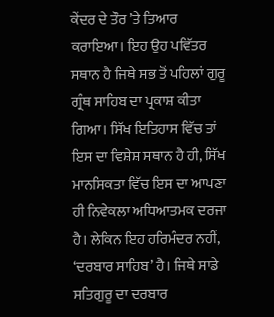ਕੇਂਦਰ ਦੇ ਤੌਰ ’ਤੇ ਤਿਆਰ ਕਰਾਇਆ। ਇਹ ਉਹ ਪਵਿੱਤਰ ਸਥਾਨ ਹੈ ਜਿਥੇ ਸਭ ਤੋਂ ਪਹਿਲਾਂ ਗੁਰੂ ਗ੍ਰੰਥ ਸਾਹਿਬ ਦਾ ਪ੍ਰਕਾਸ਼ ਕੀਤਾ ਗਿਆ। ਸਿੱਖ ਇਤਿਹਾਸ ਵਿੱਚ ਤਾਂ ਇਸ ਦਾ ਵਿਸ਼ੇਸ਼ ਸਥਾਨ ਹੈ ਹੀ, ਸਿੱਖ ਮਾਨਸਿਕਤਾ ਵਿੱਚ ਇਸ ਦਾ ਆਪਣਾ ਹੀ ਨਿਵੇਕਲਾ ਅਧਿਆਤਮਕ ਦਰਜਾ ਹੈ। ਲੇਕਿਨ ਇਹ ਹਰਿਮੰਦਰ ਨਹੀਂ, ‘ਦਰਬਾਰ ਸਾਹਿਬ’ ਹੈ। ਜਿਥੇ ਸਾਡੇ ਸਤਿਗੁਰੂ ਦਾ ਦਰਬਾਰ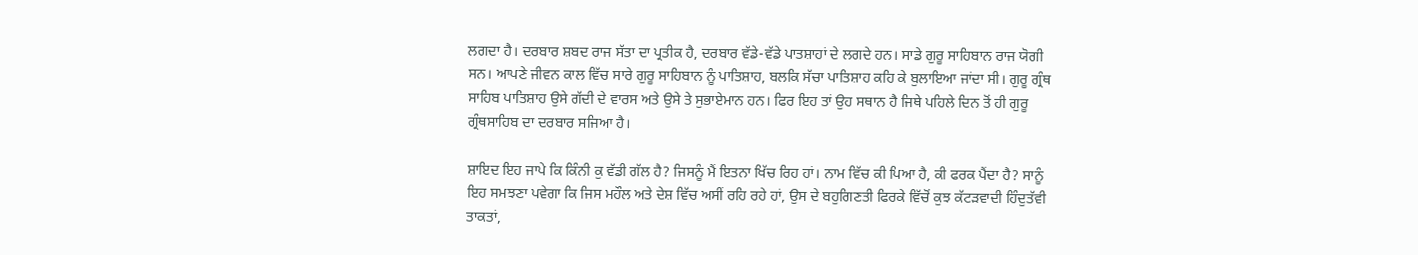ਲਗਦਾ ਹੈ। ਦਰਬਾਰ ਸ਼ਬਦ ਰਾਜ ਸੱਤਾ ਦਾ ਪ੍ਰਤੀਕ ਹੈ, ਦਰਬਾਰ ਵੱਡੇ-ਵੱਡੇ ਪਾਤਸ਼ਾਹਾਂ ਦੇ ਲਗਦੇ ਹਨ। ਸਾਡੇ ਗੁਰੂ ਸਾਹਿਬਾਨ ਰਾਜ ਯੋਗੀ ਸਨ। ਆਪਣੇ ਜੀਵਨ ਕਾਲ ਵਿੱਚ ਸਾਰੇ ਗੁਰੂ ਸਾਹਿਬਾਨ ਨੂੰ ਪਾਤਿਸ਼ਾਹ, ਬਲਕਿ ਸੱਚਾ ਪਾਤਿਸ਼ਾਹ ਕਹਿ ਕੇ ਬੁਲਾਇਆ ਜਾਂਦਾ ਸੀ। ਗੁਰੂ ਗ੍ਰੰਥ ਸਾਹਿਬ ਪਾਤਿਸ਼ਾਹ ਉਸੇ ਗੱਦੀ ਦੇ ਵਾਰਸ ਅਤੇ ਉਸੇ ਤੇ ਸੁਭਾਏਮਾਨ ਹਨ। ਫਿਰ ਇਹ ਤਾਂ ਉਹ ਸਥਾਨ ਹੈ ਜਿਥੇ ਪਹਿਲੇ ਦਿਨ ਤੋਂ ਹੀ ਗੁਰੂ ਗ੍ਰੰਥਸਾਹਿਬ ਦਾ ਦਰਬਾਰ ਸਜਿਆ ਹੈ।

ਸ਼ਾਇਦ ਇਹ ਜਾਪੇ ਕਿ ਕਿੰਨੀ ਕੁ ਵੱਡੀ ਗੱਲ ਹੈ? ਜਿਸਨੂੰ ਮੈਂ ਇਤਨਾ ਖਿੱਚ ਰਿਹ ਹਾਂ। ਨਾਮ ਵਿੱਚ ਕੀ ਪਿਆ ਹੈ, ਕੀ ਫਰਕ ਪੈਂਦਾ ਹੈ? ਸਾਨੂੰ ਇਹ ਸਮਝਣਾ ਪਵੇਗਾ ਕਿ ਜਿਸ ਮਹੌਲ ਅਤੇ ਦੇਸ਼ ਵਿੱਚ ਅਸੀਂ ਰਹਿ ਰਹੇ ਹਾਂ, ਉਸ ਦੇ ਬਹੁਗਿਣਤੀ ਫਿਰਕੇ ਵਿੱਚੋਂ ਕੁਝ ਕੱਟੜਵਾਦੀ ਹਿੰਦੁਤੱਵੀ ਤਾਕਤਾਂ,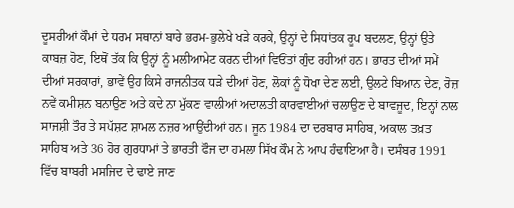ਦੂਸਰੀਆਂ ਕੌਮਾਂ ਦੇ ਧਰਮ ਸਥਾਨਾਂ ਬਾਰੇ ਭਰਮ-ਭੁਲੇਖੇ ਖੜੇ ਕਰਕੇ, ਉਨ੍ਹਾਂ ਦੇ ਸਿਧਾਂਤਕ ਰੂਪ ਬਦਲਣ, ਉਨ੍ਹਾਂ ਉਤੇ ਕਾਬਜ਼ ਹੋਣ, ਇਥੋਂ ਤੱਕ ਕਿ ਉਨ੍ਹਾਂ ਨੂੰ ਮਲੀਆਮੇਟ ਕਰਨ ਦੀਆਂ ਵਿਓਂਤਾਂ ਗੁੰਦ ਰਹੀਆਂ ਹਨ। ਭਾਰਤ ਦੀਆਂ ਸਮੇਂ ਦੀਆਂ ਸਰਕਾਰਾਂ, ਭਾਵੇਂ ਉਹ ਕਿਸੇ ਰਾਜਨੀਤਕ ਧੜੇ ਦੀਆਂ ਹੋਣ, ਲੋਕਾਂ ਨੂੰ ਧੋਖਾ ਦੇਣ ਲਈ, ਉਲਟੇ ਬਿਆਨ ਦੇਣ, ਰੋਜ਼ ਨਵੇਂ ਕਮੀਸ਼ਨ ਬਨਾਉਣ ਅਤੇ ਕਦੇ ਨਾ ਮੁੱਕਣ ਵਾਲੀਆਂ ਅਦਾਲਤੀ ਕਾਰਵਾਈਆਂ ਚਲਾਉਣ ਦੇ ਬਾਵਜੂਦ, ਇਨ੍ਹਾਂ ਨਾਲ ਸਾਜਸ਼ੀ ਤੌਰ ਤੇ ਸਪੱਸ਼ਟ ਸ਼ਾਮਲ ਨਜ਼ਰ ਆਉਂਦੀਆਂ ਹਨ। ਜੂਨ 1984 ਦਾ ਦਰਬਾਰ ਸਾਹਿਬ, ਅਕਾਲ ਤਖ਼ਤ ਸਾਹਿਬ ਅਤੇ 36 ਹੋਰ ਗੁਰਧਾਮਾਂ ਤੇ ਭਾਰਤੀ ਫੌਜ ਦਾ ਹਮਲਾ ਸਿੱਖ ਕੌਮ ਨੇ ਆਪ ਹੰਢਾਇਆ ਹੈ। ਦਸੰਬਰ 1991 ਵਿੱਚ ਬਾਬਰੀ ਮਸਜਿਦ ਦੇ ਢਾਏ ਜਾਣ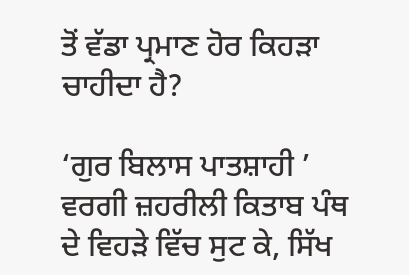ਤੋਂ ਵੱਡਾ ਪ੍ਰਮਾਣ ਹੋਰ ਕਿਹੜਾ ਚਾਹੀਦਾ ਹੈ?

‘ਗੁਰ ਬਿਲਾਸ ਪਾਤਸ਼ਾਹੀ ’ ਵਰਗੀ ਜ਼ਹਰੀਲੀ ਕਿਤਾਬ ਪੰਥ ਦੇ ਵਿਹੜੇ ਵਿੱਚ ਸੁਟ ਕੇ, ਸਿੱਖ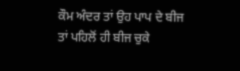ਕੌਮ ਅੰਦਰ ਤਾਂ ਉਹ ਪਾਪ ਦੇ ਬੀਜ ਤਾਂ ਪਹਿਲੋਂ ਹੀ ਬੀਜ ਚੁਕੇ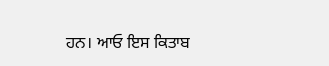ਹਨ। ਆਓ ਇਸ ਕਿਤਾਬ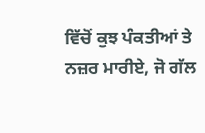ਵਿੱਚੋਂ ਕੁਝ ਪੰਕਤੀਆਂ ਤੇ ਨਜ਼ਰ ਮਾਰੀਏ, ਜੋ ਗੱਲ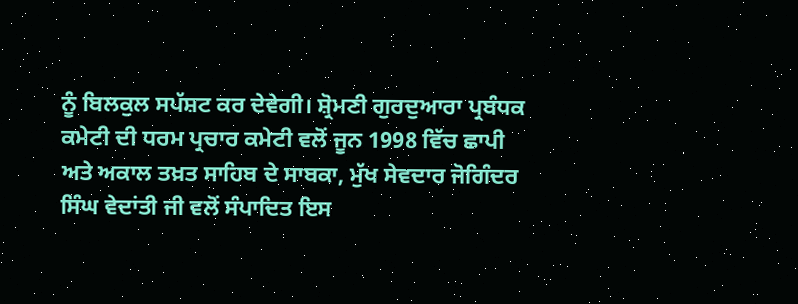ਨੂੰ ਬਿਲਕੁਲ ਸਪੱਸ਼ਟ ਕਰ ਦੇਵੇਗੀ। ਸ਼੍ਰੋਮਣੀ ਗੁਰਦੁਆਰਾ ਪ੍ਰਬੰਧਕ ਕਮੇਟੀ ਦੀ ਧਰਮ ਪ੍ਰਚਾਰ ਕਮੇਟੀ ਵਲੋਂ ਜੂਨ 1998 ਵਿੱਚ ਛਾਪੀ ਅਤੇ ਅਕਾਲ ਤਖ਼ਤ ਸਾਹਿਬ ਦੇ ਸਾਬਕਾ, ਮੁੱਖ ਸੇਵਦਾਰ ਜੋਗਿੰਦਰ ਸਿੰਘ ਵੇਦਾਂਤੀ ਜੀ ਵਲੋਂ ਸੰਪਾਦਿਤ ਇਸ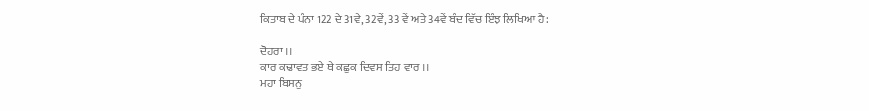ਕਿਤਾਬ ਦੇ ਪੰਨਾ 122 ਦੇ 31ਵੇ, 32ਵੇਂ, 33 ਵੇਂ ਅਤੇ 34ਵੇਂ ਬੰਦ ਵਿੱਚ ਇੰਝ ਲਿਖਿਆ ਹੈ:

ਦੋਹਰਾ ।।
ਕਾਰ ਕਢਾਵਤ ਭਏ ਥੇ ਕਛੁਕ ਦਿਵਸ ਤਿਹ ਵਾਰ ।।
ਮਹਾ ਬਿਸਨੁ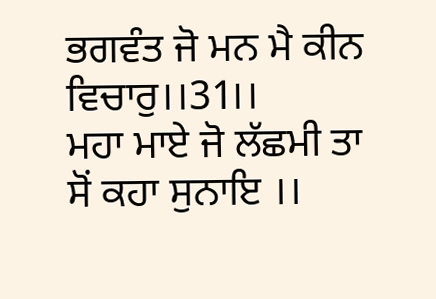ਭਗਵੰਤ ਜੋ ਮਨ ਮੈ ਕੀਨ ਵਿਚਾਰੁ।।31।।
ਮਹਾ ਮਾਏ ਜੋ ਲੱਛਮੀ ਤਾ ਸੋਂ ਕਹਾ ਸੁਨਾਇ ।।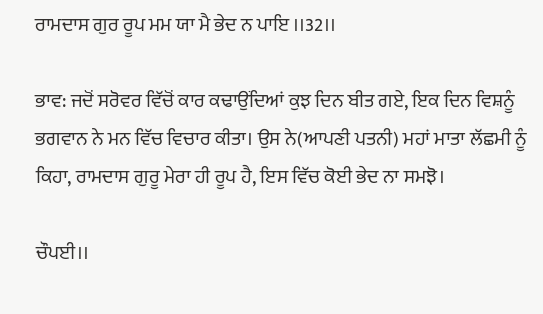ਰਾਮਦਾਸ ਗੁਰ ਰੂਪ ਮਮ ਯਾ ਮੈ ਭੇਦ ਨ ਪਾਇ ।।32।।

ਭਾਵ: ਜਦੋਂ ਸਰੋਵਰ ਵਿੱਚੋਂ ਕਾਰ ਕਢਾਉਂਦਿਆਂ ਕੁਝ ਦਿਨ ਬੀਤ ਗਏ, ਇਕ ਦਿਨ ਵਿਸ਼ਨੂੰ ਭਗਵਾਨ ਨੇ ਮਨ ਵਿੱਚ ਵਿਚਾਰ ਕੀਤਾ। ਉਸ ਨੇ(ਆਪਣੀ ਪਤਨੀ) ਮਹਾਂ ਮਾਤਾ ਲੱਛਮੀ ਨੂੰ ਕਿਹਾ, ਰਾਮਦਾਸ ਗੁਰੂ ਮੇਰਾ ਹੀ ਰੂਪ ਹੈ, ਇਸ ਵਿੱਚ ਕੋਈ ਭੇਦ ਨਾ ਸਮਝੋ।

ਚੌਪਈ।।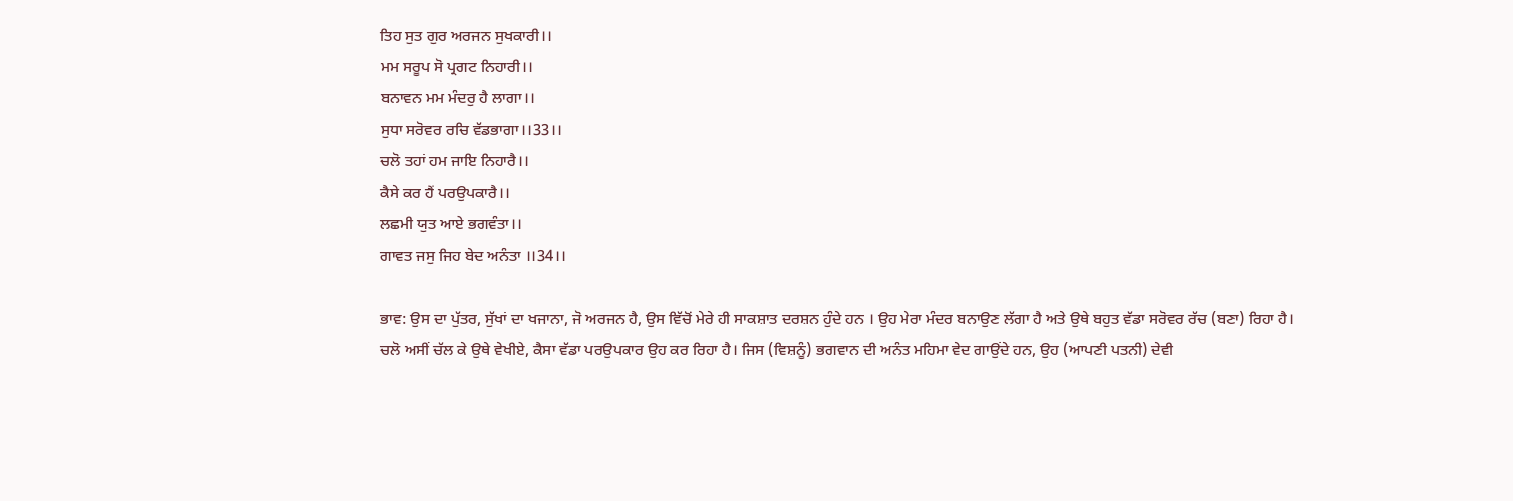ਤਿਹ ਸੁਤ ਗੁਰ ਅਰਜਨ ਸੁਖਕਾਰੀ।।
ਮਮ ਸਰੂਪ ਸੋ ਪ੍ਰਗਟ ਨਿਹਾਰੀ।।
ਬਨਾਵਨ ਮਮ ਮੰਦਰੁ ਹੈ ਲਾਗਾ।।
ਸੁਧਾ ਸਰੋਵਰ ਰਚਿ ਵੱਡਭਾਗਾ।।33।।
ਚਲੋ ਤਹਾਂ ਹਮ ਜਾਇ ਨਿਹਾਰੈ।।
ਕੈਸੇ ਕਰ ਹੈਂ ਪਰਉਪਕਾਰੈ।।
ਲਛਮੀ ਯੁਤ ਆਏ ਭਗਵੰਤਾ।।
ਗਾਵਤ ਜਸੁ ਜਿਹ ਬੇਦ ਅਨੰਤਾ ।।34।।

ਭਾਵ: ਉਸ ਦਾ ਪੁੱਤਰ, ਸੁੱਖਾਂ ਦਾ ਖਜਾਨਾ, ਜੋ ਅਰਜਨ ਹੈ, ਉਸ ਵਿੱਚੋਂ ਮੇਰੇ ਹੀ ਸਾਕਸ਼ਾਤ ਦਰਸ਼ਨ ਹੁੰਦੇ ਹਨ । ਉਹ ਮੇਰਾ ਮੰਦਰ ਬਨਾਉਣ ਲੱਗਾ ਹੈ ਅਤੇ ਉਥੇ ਬਹੁਤ ਵੱਡਾ ਸਰੋਵਰ ਰੱਚ (ਬਣਾ) ਰਿਹਾ ਹੈ। ਚਲੋ ਅਸੀਂ ਚੱਲ ਕੇ ਉਥੇ ਵੇਖੀਏ, ਕੈਸਾ ਵੱਡਾ ਪਰਉਪਕਾਰ ਉਹ ਕਰ ਰਿਹਾ ਹੈ। ਜਿਸ (ਵਿਸ਼ਨੂੰ) ਭਗਵਾਨ ਦੀ ਅਨੰਤ ਮਹਿਮਾ ਵੇਦ ਗਾਉਂਦੇ ਹਨ, ਉਹ (ਆਪਣੀ ਪਤਨੀ) ਦੇਵੀ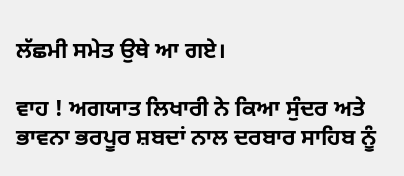ਲੱਛਮੀ ਸਮੇਤ ਉਥੇ ਆ ਗਏ।

ਵਾਹ ! ਅਗਯਾਤ ਲਿਖਾਰੀ ਨੇ ਕਿਆ ਸੁੰਦਰ ਅਤੇ ਭਾਵਨਾ ਭਰਪੂਰ ਸ਼ਬਦਾਂ ਨਾਲ ਦਰਬਾਰ ਸਾਹਿਬ ਨੂੰ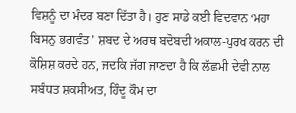ਵਿਸ਼ਨੂੰ ਦਾ ਮੰਦਰ ਬਣਾ ਦਿੱਤਾ ਹੈ। ਹੁਣ ਸਾਡੇ ਕਈ ਵਿਦਵਾਨ ‘ਮਹਾ ਬਿਸਨੁ ਭਗਵੰਤ’ ਸ਼ਬਦ ਦੇ ਅਰਥ ਬਦੋਬਦੀ ਅਕਾਲ-ਪੁਰਖ ਕਰਨ ਦੀ ਕੋਸ਼ਿਸ਼ ਕਰਦੇ ਹਨ, ਜਦਕਿ ਜੱਗ ਜਾਣਦਾ ਹੈ ਕਿ ਲੱਛਮੀ ਦੇਵੀ ਨਾਲ ਸਬੰਧਤ ਸ਼ਕਸੀਅਤ, ਹਿੰਦੂ ਕੌਮ ਦਾ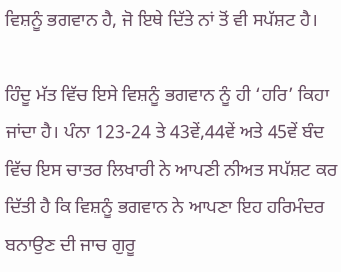ਵਿਸ਼ਨੂੰ ਭਗਵਾਨ ਹੈ, ਜੋ ਇਥੇ ਦਿੱਤੇ ਨਾਂ ਤੋਂ ਵੀ ਸਪੱਸ਼ਟ ਹੈ।

ਹਿੰਦੂ ਮੱਤ ਵਿੱਚ ਇਸੇ ਵਿਸ਼ਨੂੰ ਭਗਵਾਨ ਨੂੰ ਹੀ ‘ਹਰਿ’ ਕਿਹਾ ਜਾਂਦਾ ਹੈ। ਪੰਨਾ 123-24 ਤੇ 43ਵੇਂ,44ਵੇਂ ਅਤੇ 45ਵੇਂ ਬੰਦ ਵਿੱਚ ਇਸ ਚਾਤਰ ਲਿਖਾਰੀ ਨੇ ਆਪਣੀ ਨੀਅਤ ਸਪੱਸ਼ਟ ਕਰ ਦਿੱਤੀ ਹੈ ਕਿ ਵਿਸ਼ਨੂੰ ਭਗਵਾਨ ਨੇ ਆਪਣਾ ਇਹ ਹਰਿਮੰਦਰ ਬਨਾਉਣ ਦੀ ਜਾਚ ਗੁਰੂ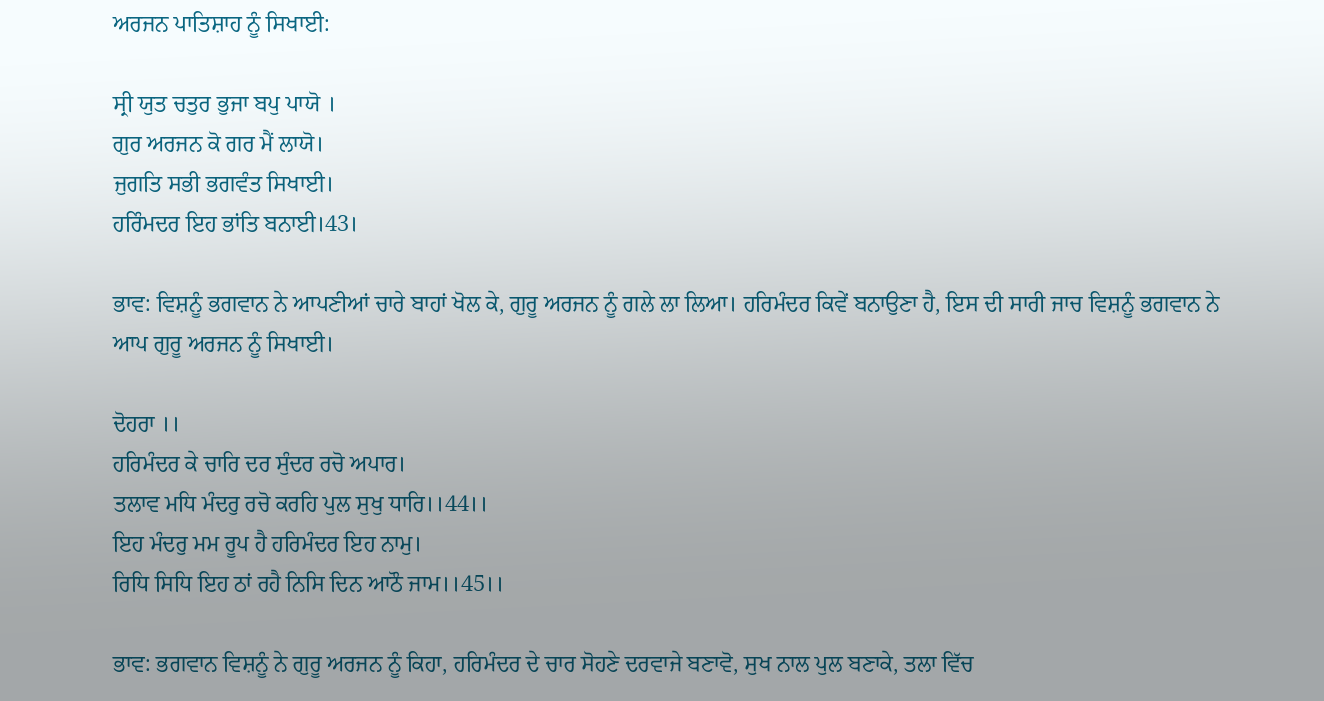ਅਰਜਨ ਪਾਤਿਸ਼ਾਹ ਨੂੰ ਸਿਖਾਈ:

ਸ੍ਰੀ ਯੁਤ ਚਤੁਰ ਭੁਜਾ ਬਪੁ ਪਾਯੋ ।
ਗੁਰ ਅਰਜਨ ਕੋ ਗਰ ਮੈਂ ਲਾਯੋ।
ਜੁਗਤਿ ਸਭੀ ਭਗਵੰਤ ਸਿਖਾਈ।
ਹਰਿੰਮਦਰ ਇਹ ਭਾਂਤਿ ਬਨਾਈ।43।

ਭਾਵ: ਵਿਸ਼ਨੂੰ ਭਗਵਾਨ ਨੇ ਆਪਣੀਆਂ ਚਾਰੇ ਬਾਹਾਂ ਖੋਲ ਕੇ, ਗੁਰੂ ਅਰਜਨ ਨੂੰ ਗਲੇ ਲਾ ਲਿਆ। ਹਰਿਮੰਦਰ ਕਿਵੇਂ ਬਨਾਉਣਾ ਹੈ, ਇਸ ਦੀ ਸਾਰੀ ਜਾਚ ਵਿਸ਼ਨੂੰ ਭਗਵਾਨ ਨੇ ਆਪ ਗੁਰੂ ਅਰਜਨ ਨੂੰ ਸਿਖਾਈ।

ਦੋਹਰਾ ।।
ਹਰਿਮੰਦਰ ਕੇ ਚਾਰਿ ਦਰ ਸੁੰਦਰ ਰਚੋ ਅਪਾਰ।
ਤਲਾਵ ਮਧਿ ਮੰਦਰੁ ਰਚੋ ਕਰਹਿ ਪੁਲ ਸੁਖੁ ਧਾਰਿ।।44।।
ਇਹ ਮੰਦਰੁ ਮਮ ਰੂਪ ਹੈ ਹਰਿਮੰਦਰ ਇਹ ਨਾਮੁ।
ਰਿਧਿ ਸਿਧਿ ਇਹ ਠਾਂ ਰਹੈ ਨਿਸਿ ਦਿਨ ਆਠੌ ਜਾਮ।।45।।

ਭਾਵ: ਭਗਵਾਨ ਵਿਸ਼ਨੂੰ ਨੇ ਗੁਰੂ ਅਰਜਨ ਨੂੰ ਕਿਹਾ, ਹਰਿਮੰਦਰ ਦੇ ਚਾਰ ਸੋਹਣੇ ਦਰਵਾਜੇ ਬਣਾਵੋ, ਸੁਖ ਨਾਲ ਪੁਲ ਬਣਾਕੇ, ਤਲਾ ਵਿੱਚ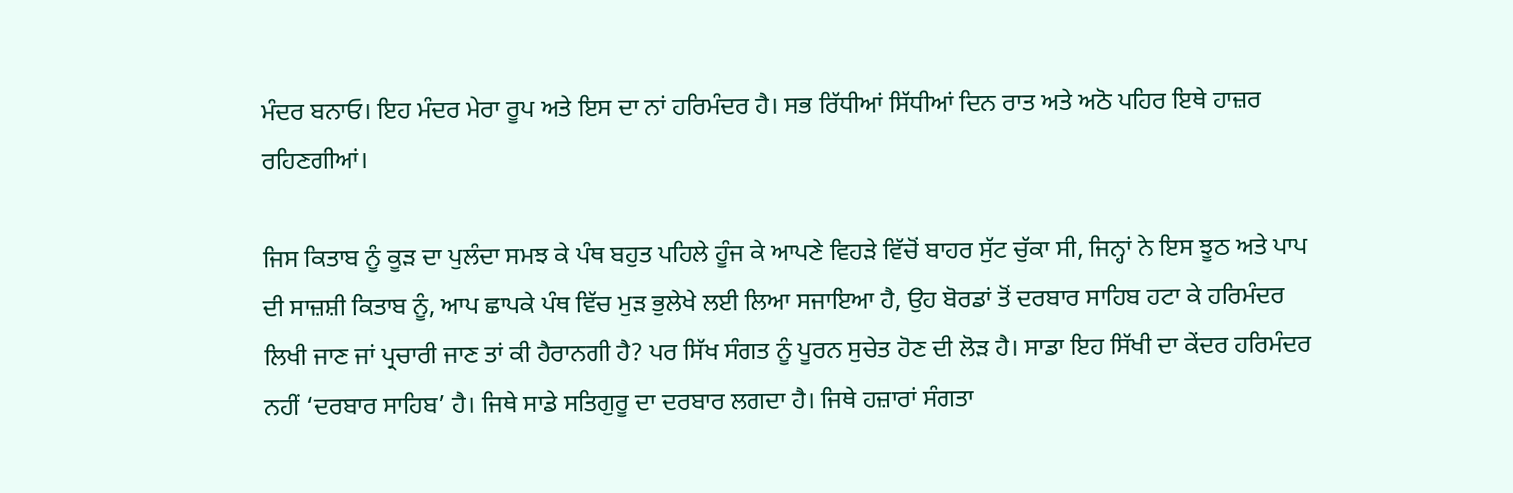ਮੰਦਰ ਬਨਾਓ। ਇਹ ਮੰਦਰ ਮੇਰਾ ਰੂਪ ਅਤੇ ਇਸ ਦਾ ਨਾਂ ਹਰਿਮੰਦਰ ਹੈ। ਸਭ ਰਿੱਧੀਆਂ ਸਿੱਧੀਆਂ ਦਿਨ ਰਾਤ ਅਤੇ ਅਠੋ ਪਹਿਰ ਇਥੇ ਹਾਜ਼ਰ ਰਹਿਣਗੀਆਂ।

ਜਿਸ ਕਿਤਾਬ ਨੂੰ ਕੂੜ ਦਾ ਪੁਲੰਦਾ ਸਮਝ ਕੇ ਪੰਥ ਬਹੁਤ ਪਹਿਲੇ ਹੂੰਜ ਕੇ ਆਪਣੇ ਵਿਹੜੇ ਵਿੱਚੋਂ ਬਾਹਰ ਸੁੱਟ ਚੁੱਕਾ ਸੀ, ਜਿਨ੍ਹਾਂ ਨੇ ਇਸ ਝੂਠ ਅਤੇ ਪਾਪ ਦੀ ਸਾਜ਼ਸ਼ੀ ਕਿਤਾਬ ਨੂੰ, ਆਪ ਛਾਪਕੇ ਪੰਥ ਵਿੱਚ ਮੁੜ ਭੁਲੇਖੇ ਲਈ ਲਿਆ ਸਜਾਇਆ ਹੈ, ਉਹ ਬੋਰਡਾਂ ਤੋਂ ਦਰਬਾਰ ਸਾਹਿਬ ਹਟਾ ਕੇ ਹਰਿਮੰਦਰ ਲਿਖੀ ਜਾਣ ਜਾਂ ਪ੍ਰਚਾਰੀ ਜਾਣ ਤਾਂ ਕੀ ਹੈਰਾਨਗੀ ਹੈ? ਪਰ ਸਿੱਖ ਸੰਗਤ ਨੂੰ ਪੂਰਨ ਸੁਚੇਤ ਹੋਣ ਦੀ ਲੋੜ ਹੈ। ਸਾਡਾ ਇਹ ਸਿੱਖੀ ਦਾ ਕੇਂਦਰ ਹਰਿਮੰਦਰ ਨਹੀਂ ‘ਦਰਬਾਰ ਸਾਹਿਬ’ ਹੈ। ਜਿਥੇ ਸਾਡੇ ਸਤਿਗੁਰੂ ਦਾ ਦਰਬਾਰ ਲਗਦਾ ਹੈ। ਜਿਥੇ ਹਜ਼ਾਰਾਂ ਸੰਗਤਾ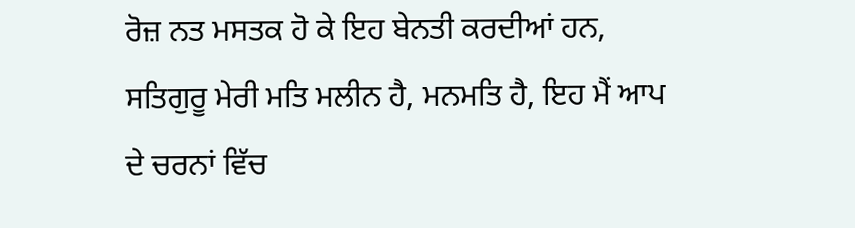ਰੋਜ਼ ਨਤ ਮਸਤਕ ਹੋ ਕੇ ਇਹ ਬੇਨਤੀ ਕਰਦੀਆਂ ਹਨ, ਸਤਿਗੁਰੂ ਮੇਰੀ ਮਤਿ ਮਲੀਨ ਹੈ, ਮਨਮਤਿ ਹੈ, ਇਹ ਮੈਂ ਆਪ ਦੇ ਚਰਨਾਂ ਵਿੱਚ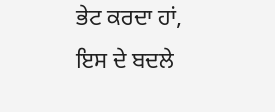ਭੇਟ ਕਰਦਾ ਹਾਂ, ਇਸ ਦੇ ਬਦਲੇ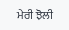ਮੇਰੀ ਝੋਲੀ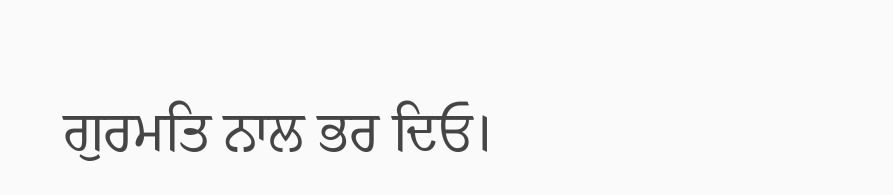ਗੁਰਮਤਿ ਨਾਲ ਭਰ ਦਿਓ।